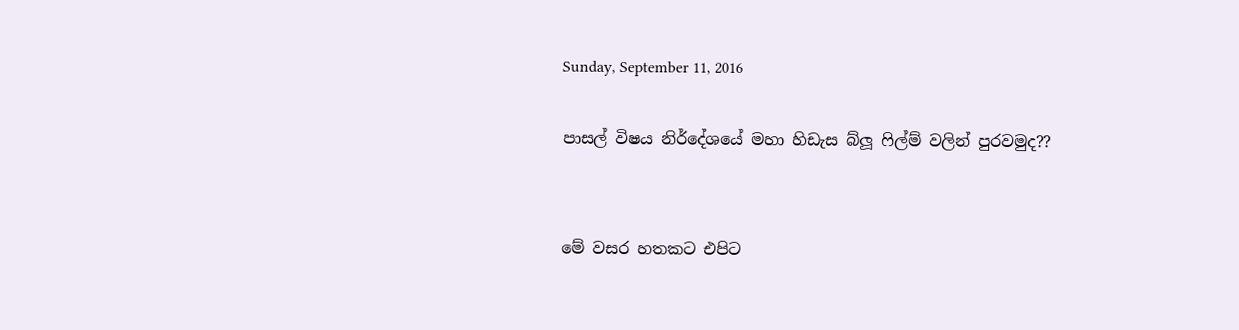Sunday, September 11, 2016

පාසල් විෂය නිර්දේශයේ මහා හිඩැස බ්ලූ ෆිල්ම් වලින් පුරවමුද??


මේ වසර හතකට එපිට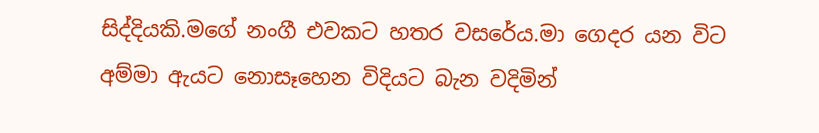සිද්දියකි.මගේ නංගී එවකට හතර වසරේය.මා ගෙදර යන විට අම්මා ඇයට නොසෑහෙන විදියට බැන වදිමින්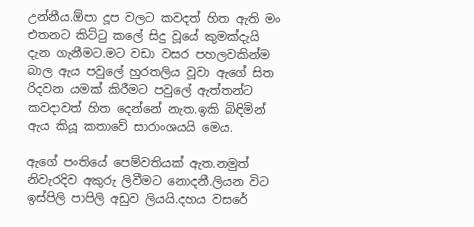උන්නීය.ඕපා දූප වලට කවදත් හිත ඇති මං එතනට කිට්ටු කලේ සිදු වූයේ කුමක්දැයි දැන ගැනීමට.මට වඩා වසර පහලවකින්ම බාල ඇය පවුලේ හුරතලිය වූවා ඇගේ සිත රිදවන යමක් කිරීමට පවුලේ ඇත්තන්ට කවදාවත් හිත දෙන්නේ නැත.ඉකි බිඳිමින් ඇය කියූ කතාවේ සාරාංශයයි මෙය.

ඇගේ පංතියේ පෙම්වතියක් ඇත.නමුත් නිවැරදිව අකුරු ලිවීමට නොදනී.ලියන විට ඉස්පිලි පාපිලි අඩුව ලියයි.දහය වසරේ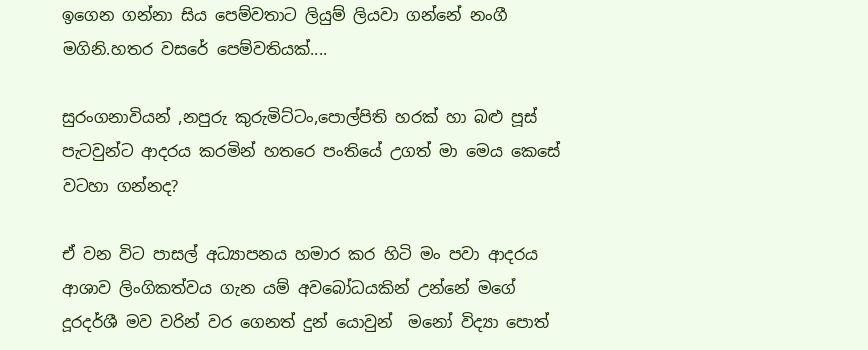ඉගෙන ගන්නා සිය පෙම්වතාට ලියුම් ලියවා ගන්නේ නංගී මගිනි.හතර වසරේ පෙම්වතියක්....

සුරංගනාවියන් ,නපුරු කුරුමිට්ටං,පොල්පිති හරක් හා බළු පූස් පැටවුන්ට ආදරය කරමින් හතරෙ පංතියේ උගත් මා මෙය කෙසේ වටහා ගන්නද?

ඒ වන විට පාසල් අධ්‍යාපනය හමාර කර හිටි මං පවා ආදරය ආශාව ලිංගිකත්වය ගැන යම් අවබෝධයකින් උන්නේ මගේ දූරදර්ශී මව වරින් වර ගෙනත් දුන් යොවුන්  මනෝ විද්‍යා පොත්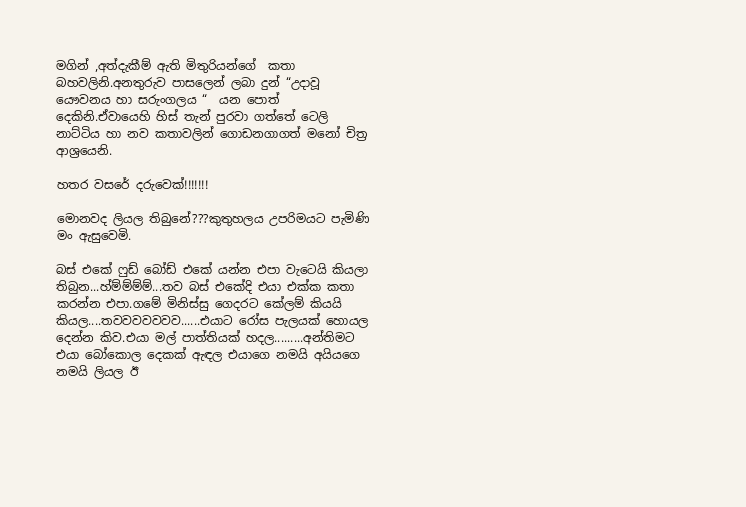මගින් ,අත්දැකීම් ඇති මිතුරියන්ගේ  කතා බහවලිනි.අනතුරුව පාසලෙන් ලබා දුන් “උදාවූ යෞවනය හා සරුංගලය “  යන පොත් දෙකිනි.ඒවායෙහි හිස් තැන් පුරවා ගත්තේ ටෙලි නාට්ටිය හා නව කතාවලින් ගොඩනගාගත් මනෝ චිත්‍ර ආශ්‍රයෙනි.

හතර වසරේ දරුවෙක්!!!!!!!

මොනවද ලියල තිබුනේ???කුතුහලය උපරිමයට පැමිණි මං ඇසුවෙමි.

බස් එකේ ෆුඩ් බෝඩ් එකේ යන්න එපා වැටෙයි කියලා තිබුන...හ්ම්ම්ම්ම්...තව බස් එකේදි එයා එක්ක කතා කරන්න එපා.ගමේ මිනිස්සු ගෙදරට කේලම් කියයි කියල....තවවවවවවව......එයාට රෝස පැලයක් හොයල දෙන්න කිව.එයා මල් පාත්තියක් හදල.........අන්තිමට එයා බෝකොල දෙකක් ඇඳල එයාගෙ නමයි අයියගෙ නමයි ලියල ඊ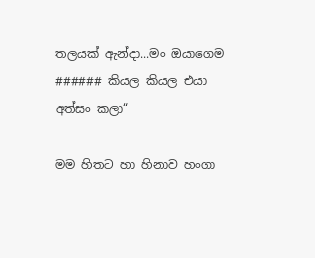තලයක් ඇන්දා...මං ඔයාගෙම ###### කියල කියල එයා අත්සං කලා“

මම හිතට හා හිනාව හංගා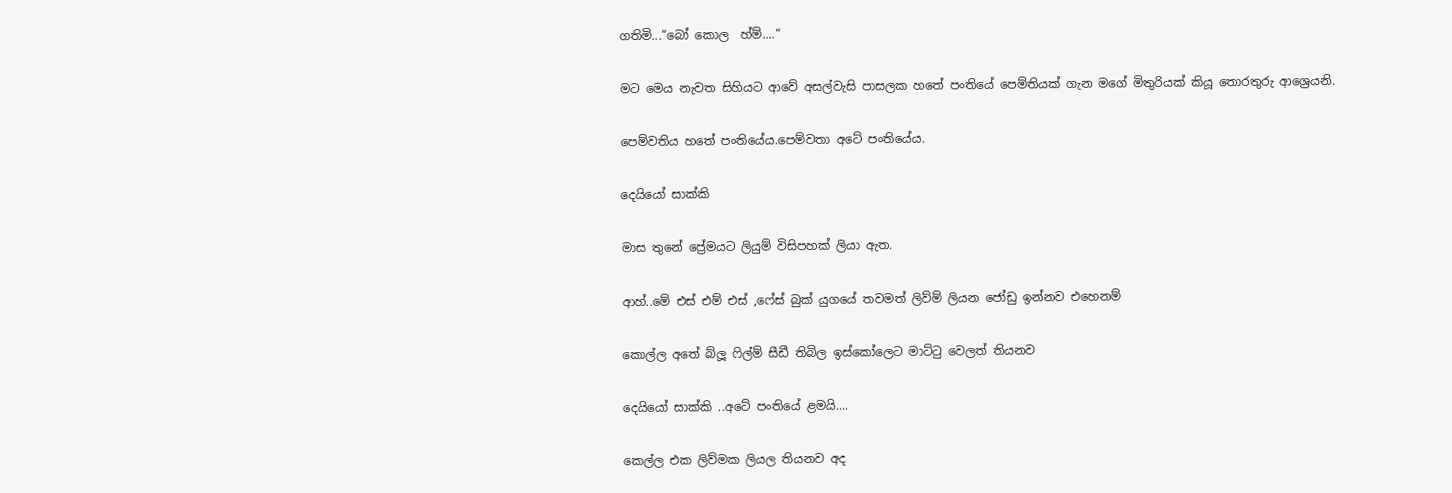ගතිමි...“බෝ කොල  හ්ම්....“

මට මෙය නැවත සිහියට ආවේ අසල්වැසි පාසලක හතේ පංතියේ පෙම්තියක් ගැන මගේ මිතුරියක් කියූ තොරතුරු ආශ්‍රෙයනි.

පෙම්වතිය හතේ පංතියේය.පෙම්වතා අටේ පංතියේය.

දෙයියෝ සාක්කි

මාස තුනේ ප්‍රේමයට ලියුම් විසිපහක් ලියා ඇත.

ආහ්..මේ එස් එම් එස් ,ෆේස් බුක් යුගයේ තවමත් ලිව්ම් ලියන ජෝඩු ඉන්නව එහෙනම්

කොල්ල අතේ බ්ලූ ෆිල්ම් සීඩී තිබිල ඉස්කෝලෙට මාට්ටු වෙලත් තියනව

දෙයියෝ සාක්කි ..අටේ පංතියේ ළමයි....

කෙල්ල එක ලිව්මක ලියල තියනව අද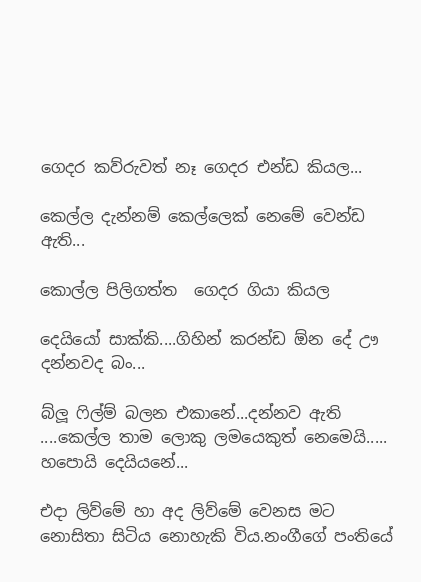ගෙදර කව්රුවත් නෑ ගෙදර එන්ඩ කියල...

කෙල්ල දැන්නම් කෙල්ලෙක් නෙමේ වෙන්ඩ ඇති...

කොල්ල පිලිගත්ත  ගෙදර ගියා කියල

දෙයියෝ සාක්කි....ගිහින් කරන්ඩ ඕන දේ ඌ දන්නවද බං...

බ්ලූ ෆිල්ම් බලන එකානේ...දන්නව ඇති ....කෙල්ල තාම ලොකු ලමයෙකුත් නෙමෙයි.....
හපොයි දෙයියනේ...

එදා ලිව්මේ හා අද ලිව්මේ වෙනස මට නොසිතා සිටිය නොහැකි විය.නංගීගේ පංතියේ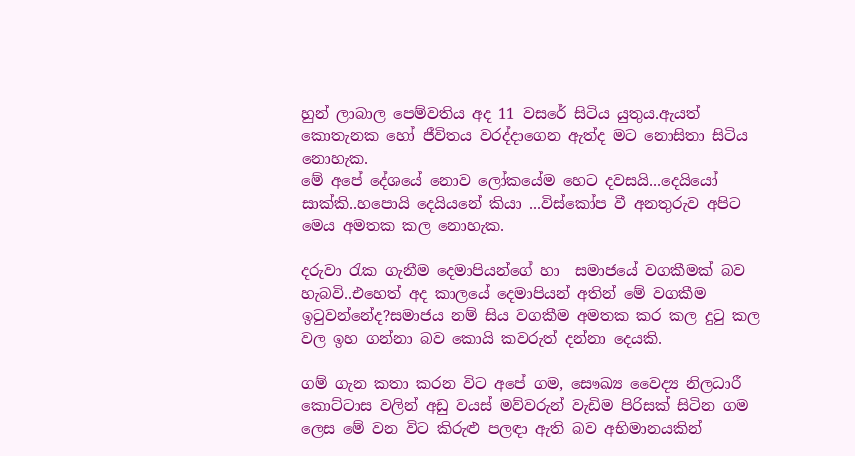හුන් ලාබාල පෙම්වතිය අද 11 වසරේ සිටිය යුතුය.ඇයත් කොතැනක හෝ ජීවිතය වරද්දාගෙන ඇත්ද මට නොසිතා සිටිය නොහැක.
මේ අපේ දේශයේ නොව ලෝකයේම හෙට දවසයි...දෙයියෝ සාක්කි..හපොයි දෙයියනේ කියා ...විස්කෝප වී අනතුරුව අපිට මෙය අමතක කල නොහැක.

දරුවා රැක ගැනීම දෙමාපියන්ගේ හා  සමාජයේ වගකීමක් බව හැබවි..එහෙත් අද කාලයේ දෙමාපියන් අතින් මේ වගකීම ඉටුවන්නේද?සමාජය නම් සිය වගකීම අමතක කර කල දුටු කල වල ඉහ ගන්නා බව කොයි කවරුත් දන්නා දෙයකි.

ගම් ගැන කතා කරන විට අපේ ගම, සෞඛ්‍ය වෛද්‍ය නිලධාරී කොට්ටාස වලින් අඩු වයස් මව්වරුන් වැඩිම පිරිසක් සිටින ගම ලෙස මේ වන විට කිරුළු පලඳා ඇති බව අභිමානයකින්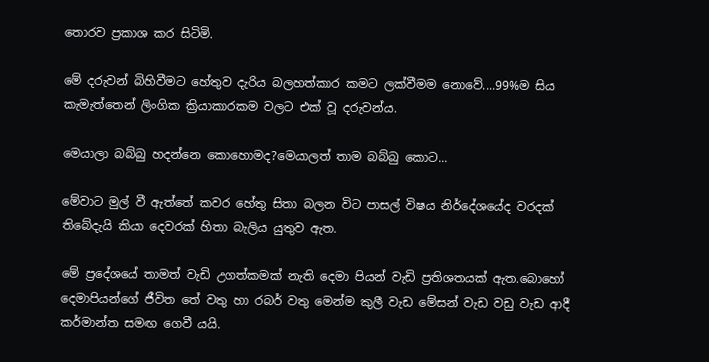තොරව ප්‍රකාශ කර සිටිමි.

මේ දරුවන් බිහිවීමට හේතුව දැරිය බලහත්කාර කමට ලක්වීමම නොවේ....99%ම සිය කැමැත්තෙන් ලිංගික ක්‍රියාකාරකම වලට එක් වූ දරුවන්ය.

මෙයාලා බබ්බු හදන්නෙ කොහොමද?මෙයාලත් තාම බබ්බු කොට...

මේවාට මුල් වී ඇත්තේ කවර හේතු සිතා බලන විට පාසල් විෂය නිර්දේශයේද වරදක් තිබේදැයි කියා දෙවරක් හිතා බැලිය යුතුව ඇත.

මේ ප්‍රදේශයේ තාමත් වැඩි උගත්කමක් නැති දෙමා පියන් වැඩි ප්‍රතිශතයක් ඇත.බොහෝ දෙමාපියන්ගේ ජීවිත තේ වතු හා රබර් වතු මෙන්ම කුලී වැඩ මේසන් වැඩ වඩු වැඩ ආදී කර්මාන්ත සමඟ ගෙවී යයි.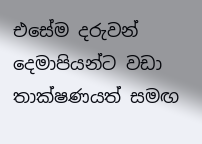එසේම දරුවන් දෙමාපියන්ට වඩා තාක්ෂණයත් සමඟ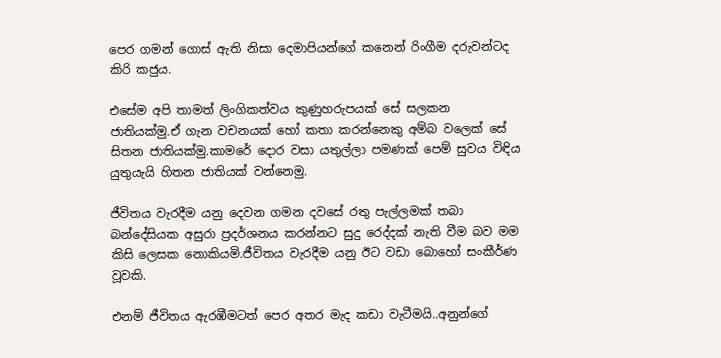පෙර ගමන් ගොස් ඇති නිසා දෙමාපියන්ගේ කනෙන් රිංගීම දරුවන්ටද කිරි කජුය.

එසේම අපි තාමත් ලිංගිකත්වය කුණුහරුපයක් සේ සලකන ජාතියක්මු.ඒ ගැන වචනයක් හෝ කතා කරන්නෙකු අම්බ වලෙක් සේ සිතන ජාතියක්මු.කාමරේ දොර වසා යතුල්ලා පමණක් පෙම් සුවය විඳිය යුතුයැයි හිතන ජාතියක් වන්නෙමු.

ජීවිතය වැරදීම යනු දෙවන ගමන දවසේ රතු පැල්ලමක් තබා බන්දේසියක අසුරා ප්‍රදර්ශනය කරන්නට සුදු රෙද්දක් නැති වීම බව මම කිසි ලෙසක නොකියමි.ජීවිතය වැරදීම යනු ඊට වඩා බොහෝ සංකීර්ණ වූවකි.

එනම් ජීවිතය ඇරඹීමටත් පෙර අතර මැද කඩා වැටීමයි..අනුන්ගේ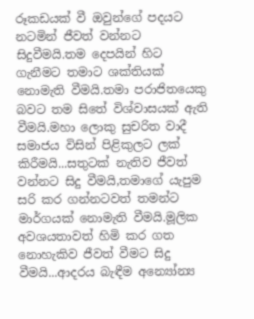රූකඩයක් වී ඔවුන්ගේ පදයට නටමින් ජීවත් වන්නට සිදුවීමයි.තම දෙපයින් හිට ගැනීමට තමාට ශක්තියක් නොමැති වීමයි.තමා පරාජිතයෙකු බවට තම සිතේ විශ්වාසයක් ඇති වීමයි.මහා ලොකු සුචරිත වාදී සමාජය විසින් පිළිකුලට ලක් කිරීමයි...සතුටක් නැතිව ජීවත් වන්නට සිදු වීමයි,තමාගේ යැපුම සරි කර ගන්නටවත් තමන්ට මාර්ගයක් නොමැති වීමයි.මූලික අවශයතාවත් හිමි කර ගත නොහැකිව ජීවත් වීමට සිදු වීමයි...ආදරය බැඳීම අන්‍යෝන්‍ය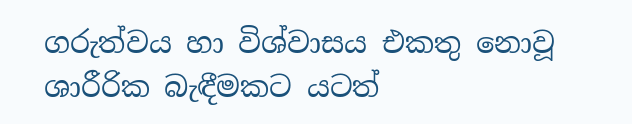ගරුත්වය හා විශ්වාසය එකතු නොවූ ශාරීරික බැඳීමකට යටත්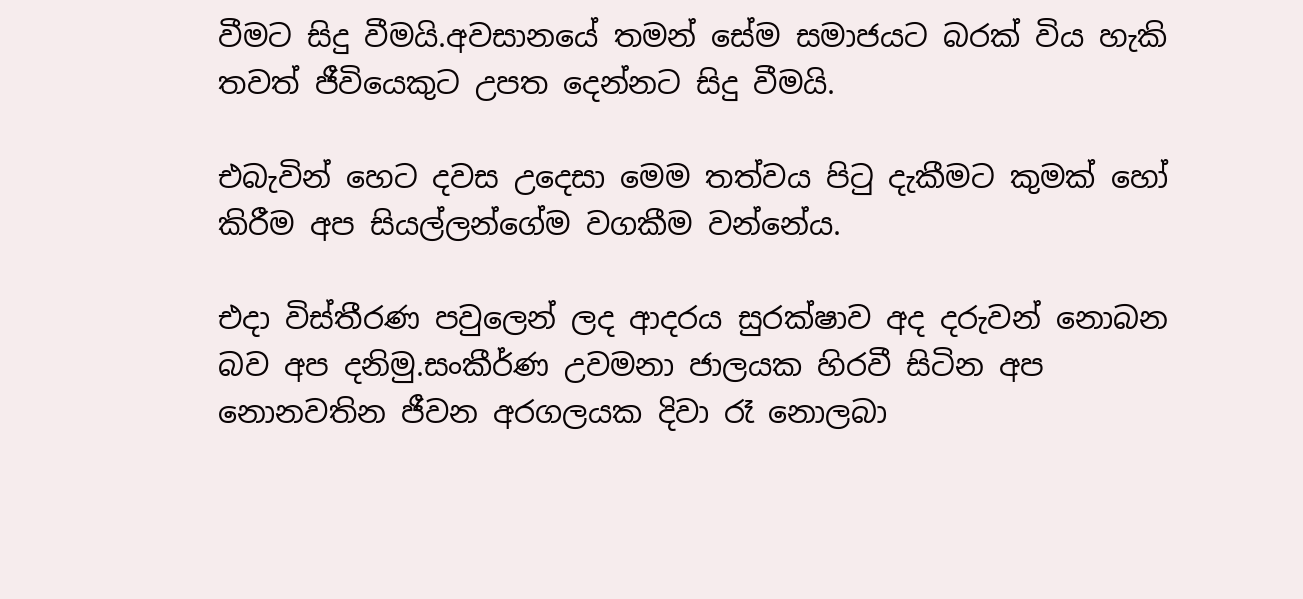වීමට සිදු වීමයි.අවසානයේ තමන් සේම සමාජයට බරක් විය හැකි තවත් ජීවියෙකුට උපත දෙන්නට සිදු වීමයි.

එබැවින් හෙට දවස උදෙසා මෙම තත්වය පිටු දැකීමට කුමක් හෝ කිරීම අප සියල්ලන්ගේම වගකීම වන්නේය.

එදා විස්තීරණ පවුලෙන් ලද ආදරය සුරක්ෂාව අද දරුවන් නොබන බව අප දනිමු.සංකීර්ණ උවමනා ජාලයක හිරවී සිටින අප නොනවතින ජීවන අරගලයක දිවා රෑ නොලබා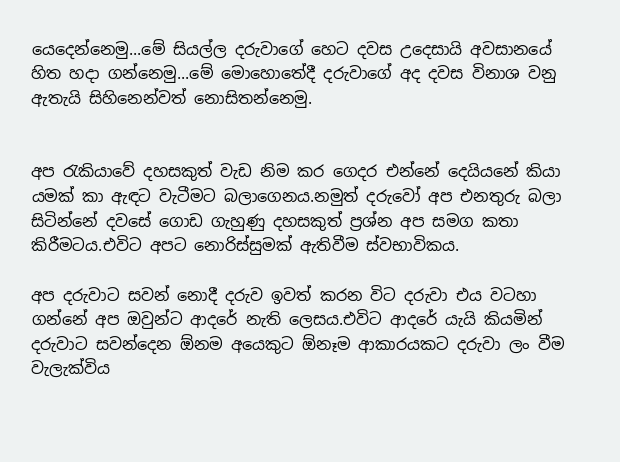යෙදෙන්නෙමු...මේ සියල්ල දරුවාගේ හෙට දවස උදෙසායි අවසානයේ හිත හදා ගන්නෙමු...මේ මොහොතේදී දරුවාගේ අද දවස විනාශ වනු ඇතැයි සිහිනෙන්වත් නොසිතන්නෙමු.


අප රැකියාවේ දහසකුත් වැඩ නිම කර ගෙදර එන්නේ දෙයියනේ කියා යමක් කා ඇඳට වැටීමට බලාගෙනය.නමුත් දරුවෝ අප එනතුරු බලා සිටින්නේ දවසේ ගොඩ ගැහුණු දහසකුත් ප්‍රශ්න අප සමග කතා කිරීමටය.එවිට අපට නොරිස්සුමක් ඇතිවීම ස්වභාවිකය.

අප දරුවාට සවන් නොදී දරුව ඉවත් කරන විට දරුවා එය වටහා ගන්නේ අප ඔවුන්ට ආදරේ නැති ලෙසය.එවිට ආදරේ යැයි කියමින් දරුවාට සවන්දෙන ඕනම අයෙකුට ඕනෑම ආකාරයකට දරුවා ලං වීම වැලැක්විය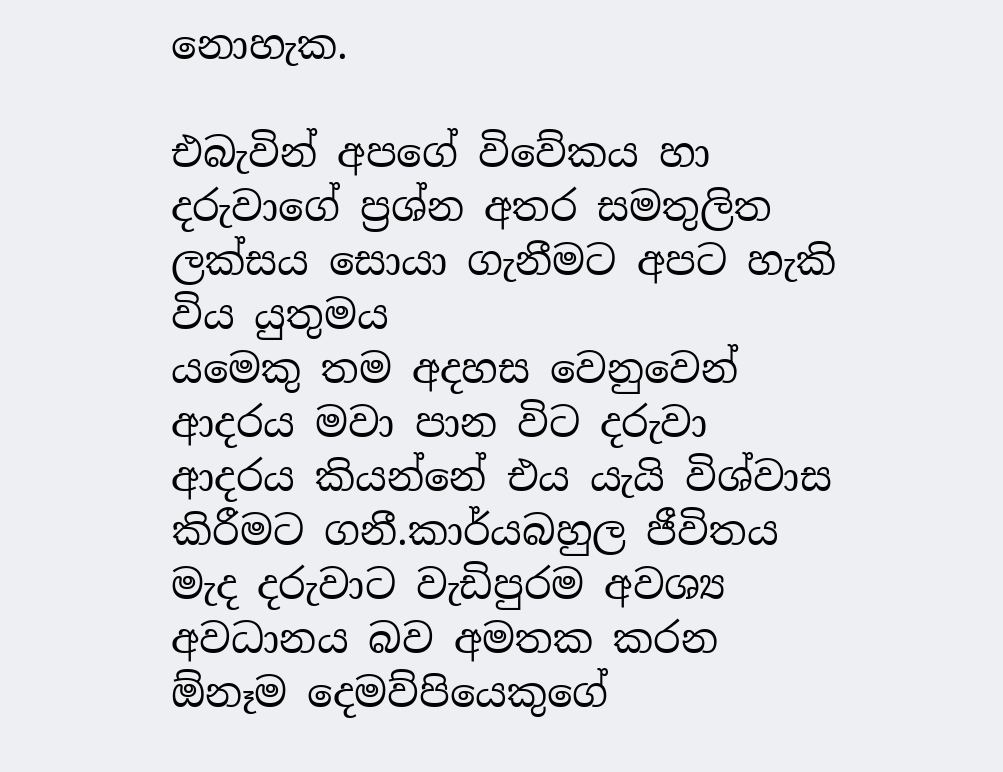නොහැක.

එබැවින් අපගේ විවේකය හා දරුවාගේ ප්‍රශ්න අතර සමතුලිත ලක්සය සොයා ගැනීමට අපට හැකි විය යුතුමය
යමෙකු තම අදහස වෙනුවෙන් ආදරය මවා පාන විට දරුවා ආදරය කියන්නේ එය යැයි විශ්වාස කිරීමට ගනී.කාර්යබහුල ජීවිතය මැද දරුවාට වැඩිපුරම අවශ්‍ය අවධානය බව අමතක කරන ඕනෑම දෙමව්පියෙකුගේ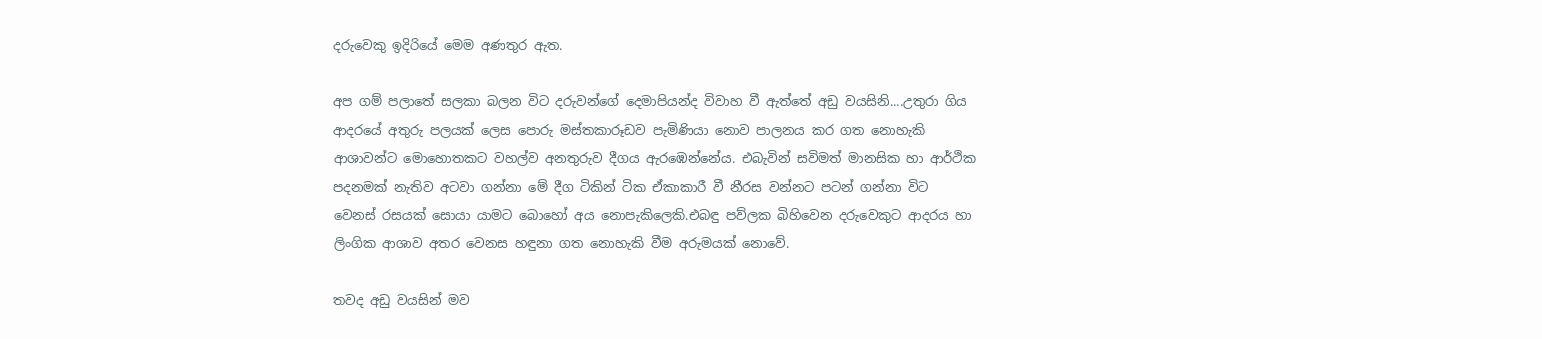දරුවෙකු ඉදිරියේ මෙම අණතුර ඇත.

අප ගම් පලාතේ සලකා බලන විට දරුවන්ගේ දෙමාපියන්ද විවාහ වී ඇත්තේ අඩු වයසිනි....උතුරා ගිය ආදරයේ අතුරු පලයක් ලෙස පොරු මස්තකාරූඩව පැමිණියා නොව පාලනය කර ගත නොහැකි ආශාවන්ට මොහොතකට වහල්ව අනතුරුව දීගය ඇරඹෙන්නේය. එබැවින් සවිමත් මානසික හා ආර්ථික පදනමක් නැතිව අටවා ගන්නා මේ දීග ටිකින් ටික ඒකාකාරී වී නීරස වන්නට පටන් ගන්නා විට වෙනස් රසයක් සොයා යාමට බොහෝ අය නොපැකිලෙකි.එබඳු පව්ලක බිහිවෙන දරුවෙකුට ආදරය හා ලිංගික ආශාව අතර වෙනස හඳුනා ගත නොහැකි වීම අරුමයක් නොවේ.

තවද අඩු වයසින් මව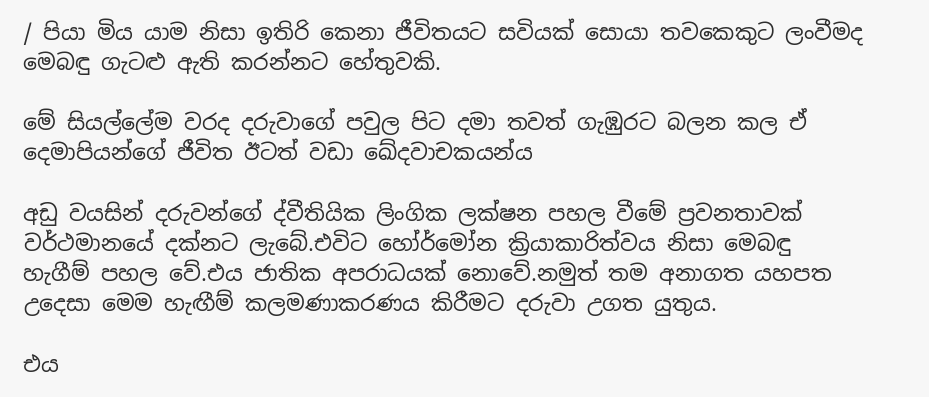/ පියා මිය යාම නිසා ඉතිරි කෙනා ජීවිතයට සවියක් සොයා තවකෙකුට ලංවීමද මෙබඳු ගැටළු ඇති කරන්නට හේතුවකි.

මේ සියල්ලේම වරද දරුවාගේ පවුල පිට දමා තවත් ගැඹුරට බලන කල ඒ දෙමාපියන්ගේ ජීවිත ඊටත් වඩා ඛේදවාචකයන්ය

අඩු වයසින් දරුවන්ගේ ද්වීතියික ලිංගික ලක්ෂන පහල වීමේ ප්‍රවනතාවක්  වර්ථමානයේ දක්නට ලැබේ.එවිට හෝර්මෝන ක්‍රියාකාරිත්වය නිසා මෙබඳු හැගීම් පහල වේ.එය ජාතික අපරාධයක් නොවේ.නමුත් තම අනාගත යහපත උදෙසා මෙම හැඟීම් කලමණාකරණය කිරීමට දරුවා උගත යුතුය.

එය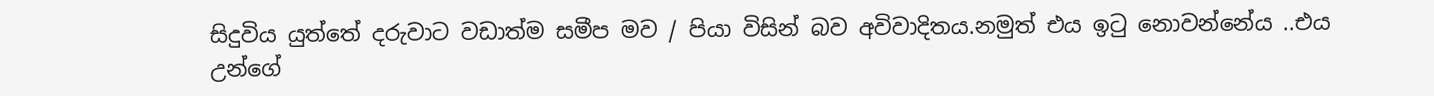සිදුවිය යුත්තේ දරුවාට වඩාත්ම සමීප මව / පියා විසින් බව අවිවාදිතය.නමුත් එය ඉටු නොවන්නේය ..එය උන්ගේ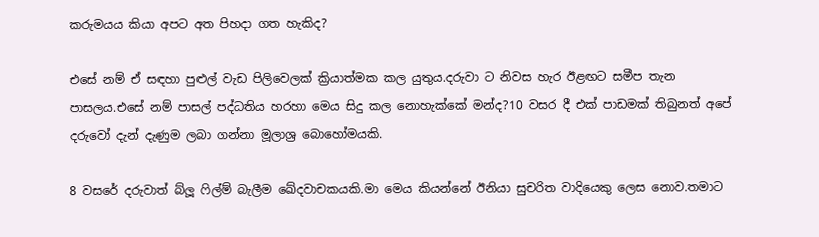කරුමයය කියා අපට අත පිහදා ගත හැකිද?

එසේ නම් ඒ සඳහා පුළුල් වැඩ පිලිවෙලක් ක්‍රියාත්මක කල යුතුය.දරුවා ට නිවස හැර ඊළඟට සමීප තැන පාසලය.එසේ නම් පාසල් පද්ධතිය හරහා මෙය සිදු කල නොහැක්කේ මන්ද?10 වසර දී එක් පාඩමක් තිබුනත් අපේ දරුවෝ දැන් දැණුම ලබා ගන්නා මූලාශ්‍ර බොහෝමයකි.

8 වසරේ දරුවාත් බ්ලූ ෆිල්ම් බැලීම ඛේදවාචකයකි.මා මෙය කියන්නේ ඊනියා සුචරිත වාදියෙකු ලෙස නොව.තමාට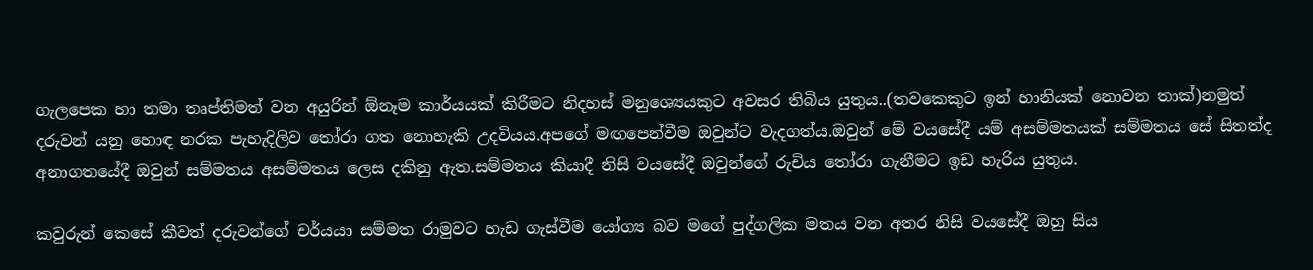ගැලපෙක හා තමා තෘප්තිමත් වන අයුරින් ඕනෑම කාර්යයක් කිරීමට නිදහස් මනුශ්‍යෙයකුට අවසර තිබිය යුතුය..(තවකෙකුට ඉන් හානියක් නොවන තාක්)නමුත් දරුවන් යනු හොඳ නරක පැහැදිලිව තෝරා ගත නොහැකි උදවියය.අපගේ මඟපෙන්වීම ඔවුන්ට වැදගත්ය.ඔවුන් මේ වයසේදී යම් අසම්මතයක් සම්මතය සේ සිතත්ද අනාගතයේදී ඔවුන් සම්මතය අසම්මතය ලෙස දකිනු ඇත.සම්මතය කියාදී නිසි වයසේදී ඔවුන්ගේ රුචිය තෝරා ගැනීමට ඉඩ හැරිය යුතුය.

කවුරුන් කෙසේ කීවත් දරුවන්ගේ චර්යයා සම්මත රාමුවට හැඩ ගැස්වීම යෝග්‍ය බව මගේ පුද්ගලික මතය වන අතර නිසි වයසේදී ඔහු සිය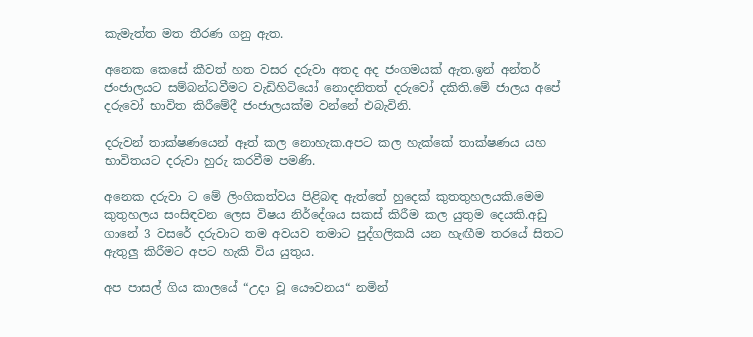කැමැත්ත මත තීරණ ගනු ඇත.

අනෙක කෙසේ කීවත් හත වසර දරුවා අතද අද ජංගමයක් ඇත.ඉන් අන්තර් ජංජාලයට සම්බන්ධවීමට වැඩිහිටියෝ නොදනිතත් දරුවෝ දකිති.මේ ජාලය අපේ දරුවෝ භාවිත කිරීමේදී ජංජාලයක්ම වන්නේ එබැවිනි.

දරුවන් තාක්ෂණයෙන් ඈත් කල නොහැක.අපට කල හැක්කේ තාක්ෂණය යහ භාවිතයට දරුවා හුරු කරවීම පමණි.

අනෙක දරුවා ට මේ ලිංගිකත්වය පිළිබඳ ඇත්තේ හුදෙක් කුතතුහලයකි.මෙම කුතුහලය සංසිඳවන ලෙස විෂය නිර්දේශය සකස් කිරීම කල යුතුම දෙයකි.අඩු ගානේ 3 වසරේ දරුවාට තම අවයව තමාට පුද්ගලිකයි යන හැඟීම තරයේ සිතට ඇතුලු කිරීමට අපට හැකි විය යුතුය.

අප පාසල් ගිය කාලයේ “උදා වූ යෞවනය“ නමින්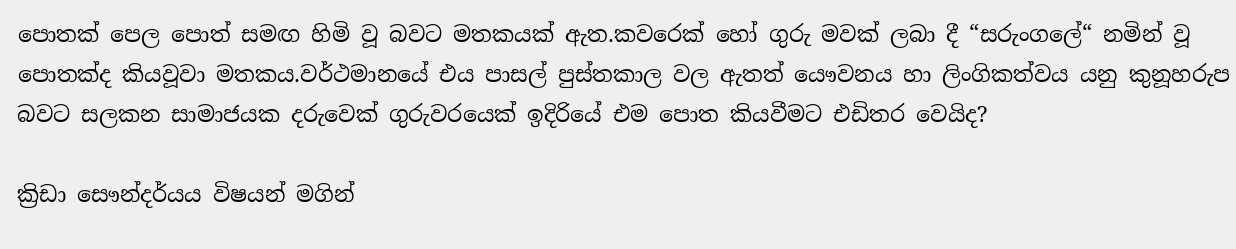පොතක් පෙල පොත් සමඟ හිමි වූ බවට මතකයක් ඇත.කවරෙක් හෝ ගුරු මවක් ලබා දී “සරුංගලේ“ නමින් වූ පොතක්ද කියවූවා මතකය.වර්ථමානයේ එය පාසල් පුස්තකාල වල ඇතත් යෞවනය හා ලිංගිකත්වය යනු කුනූහරුප බවට සලකන සාමාජයක දරුවෙක් ගුරුවරයෙක් ඉදිරියේ එම පොත කියවීමට එඩිතර වෙයිද?

ක්‍රිඩා සෞන්දර්යය විෂයන් මගින්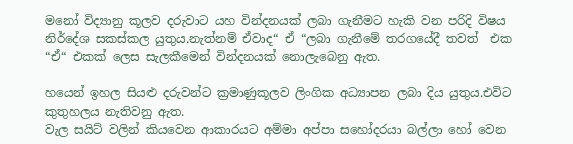මනෝ විද්‍යානු කූලව දරුවාට යහ වින්දනයක් ලබා ගැනීමට හැකි වන පරිදි විෂය නිර්දේශ සකස්කල යුතුය.නැත්නම් ඒවාද“ ඒ “ලබා ගැනීමේ තරගයේදී තවත්  එක “ඒ“ එකක් ලෙස සැලකීමෙන් වින්දනයක් නොලැබෙනු ඇත.

හයෙන් ඉහල සියළු දරුවන්ට ක්‍රමාණුකූලව ලිංගික අධ්‍යාපන ලබා දිය යුතුය.එවිට කුතුහලය නැතිවනු ඇත.
වැල සයිට් වලින් කියවෙන ආකාරයට අම්මා අප්පා සහෝදරයා බල්ලා හෝ වෙන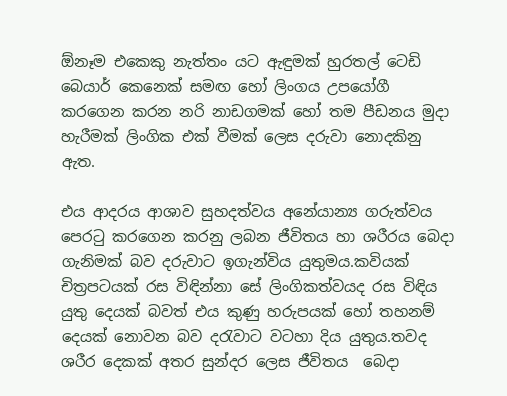ඕනෑම එකෙකු නැත්තං යට ඇඳුමක් හුරතල් ටෙඩි බෙයාර් කෙනෙක් සමඟ හෝ ලිංගය උපයෝගී කරගෙන කරන නරි නාඩගමක් හෝ තම පීඩනය මුදා හැරීමක් ලිංගික එක් වීමක් ලෙස දරුවා නොදකිනු ඇත.

එය ආදරය ආශාව සුහදත්වය අනේ‍යාන්‍ය ගරුත්වය පෙරටු කරගෙන කරනු ලබන ජීවිතය හා ශරීරය බෙදා ගැනිමක් බව දරුවාට ඉගැන්විය යුතුමය.කවියක් චිත්‍රපටයක් රස විඳින්නා සේ ලිංගිකත්වයද රස විඳිය යුතු දෙයක් බවත් එය කුණු හරුපයක් හෝ තහනම් දෙයක් නොවන බව දරැවාට වටහා දිය යුතුය.තවද ශරීර දෙකක් අතර සුන්දර ලෙස ජීවිතය  බෙදා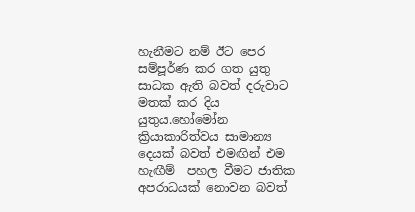හැනීමට නම් ඊට පෙර සම්පූර්ණ කර ගත යුතු සාධක ඇති බවත් දරුවාට මතක් කර දිය යුතුය.හෝමෝන ක්‍රියාකාරිත්වය සාමාන්‍ය දෙයක් බවත් එමඟින් එම හැඟීම්  පහල වීමට ජාතික අපරාධයක් නොවන බවත්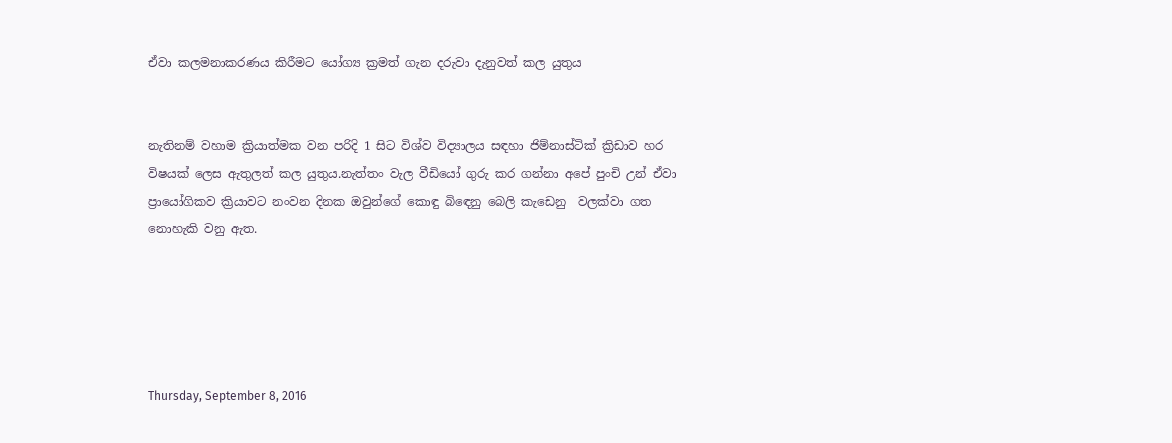ඒවා කලමනාකරණය කිරීමට යෝග්‍ය ක්‍රමත් ගැන දරුවා දැනුවත් කල යුතුය


නැතිනම් වහාම ක්‍රියාත්මක වන පරිදි 1 සිට විශ්ව විද්‍යාලය සඳහා ජිම්නාස්ටික් ක්‍රිඩාව හර විෂයක් ලෙස ඇතුලත් කල යුතුය.නැත්තං වැල වීඩියෝ ගුරු කර ගන්නා අපේ පුංචි උන් ඒවා ප්‍රායෝගිකව ක්‍රියාවට නංවන දිනක ඔවුන්ගේ කොඳු බිඳෙනු බෙලි කැඩෙනු  වලක්වා ගත නොහැකි වනු ඇත.





Thursday, September 8, 2016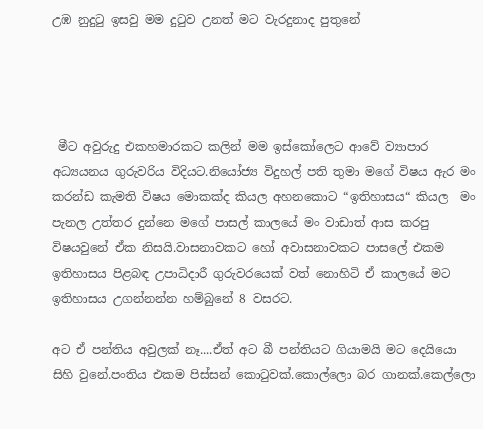උඹ නුදුටු ඉසවු මම දුටුව උනත් මට වැරදුනාද පුතුනේ




 මීට අවුරුදු එකහමාරකට කලින් මම ඉස්කෝලෙට ආවේ ව්‍යාපාර අධ්‍යයනය ගුරුවරිය විදියට.නියෝජ්‍ය විදුහල් පති තුමා මගේ විෂය ඇර මං කරන්ඩ කැමති විෂය මොකක්ද කියල අහනකොට “ඉතිහාසය“ කියල  මං පැනල උත්තර දුන්නෙ මගේ පාසල් කාලයේ මං වාඩාත් ආස කරපු විෂයවුනේ ඒක නිසයි.වාසනාවකට හෝ අවාසනාවකට පාසලේ එකම ඉතිහාසය පිළබඳ උපාධිදාරී ගුරුවරයෙක් වත් නොහිටි ඒ කාලයේ මට ඉතිහාසය උගන්නන්න හම්බුනේ 8 වසරට.

අට ඒ පන්තිය අවුලක් නෑ....ඒත් අට බී පන්තියට ගියාමයි මට දෙයියො සිහි වුනේ.පංතිය එකම පිස්සන් කොටුවක්.කොල්ලො බර ගානක්.කෙල්ලො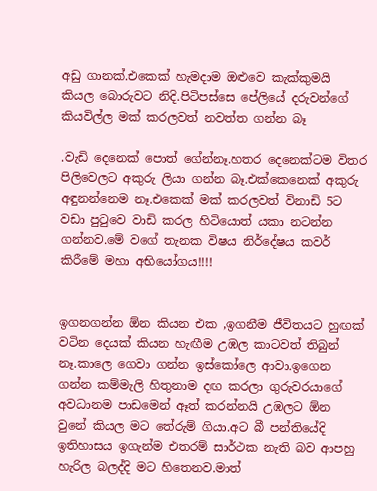අඩු ගානක්.එකෙක් හැමදාම ඔළුවෙ කැක්කුමයි කියල බොරුවට නිදි.පිටිපස්සෙ පේලියේ දරුවන්ගේ කියවිල්ල මක් කරලවත් නවත්ත ගන්න බෑ

.වැඩි දෙනෙක් පොත් ගේන්නෑ.හතර දෙනෙක්ටම විතර පිලිවෙලට අකුරු ලියා ගන්න බෑ.එක්කෙනෙක් අකුරු අඳුනන්නෙම නෑ.එකෙක් මක් කරලවත් විනාඩි 5ට වඩා පුටුවෙ වාඩි කරල හිටියොත් යකා නටන්න ගන්නව.මේ වගේ තැනක විෂය නිර්දේෂය කවර් කිරීමේ මහා අභියෝගය!!!!


ඉගනගන්න ඕන කියන එක ,ඉගනීම ජීවිතයට හුඟක් වටින දෙයක් කියන හැඟීම උඹල කාටවත් තිබුන් නෑ.කාලෙ ගෙවා ගන්න ඉස්කෝලෙ ආවා.ඉගෙන ගන්න කම්මැලි හිතුනාම දඟ කරලා ගුරුවරයාගේ අවධානම පාඩමෙන් ඈත් කරන්නයි උඹලට ඕන වුනේ කියල මට තේරුම් ගියා.අට බී පන්තියේදි ඉතිහාසය ඉගැන්ම එතරම් සාර්ථක නැති බව ආපහු හැරිල බලද්දි මට හිතෙනව.මාත්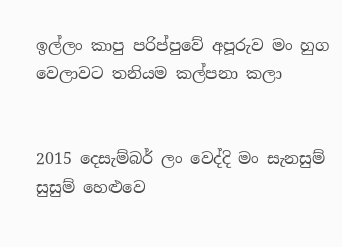ඉල්ලං කාපු පරිප්පුවේ අපූරුව මං හුග වෙලාවට තනියම කල්පනා කලා


2015 දෙසැම්බර් ලං වෙද්දි මං සැනසුම් සුසුම් හෙළුවෙ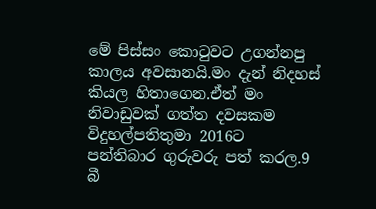මේ පිස්සං කොටුවට උගන්නපු කාලය අවසානයි.මං දැන් නිදහස් කියල හිතාගෙන.ඒත් මං නිවාඩුවක් ගත්ත දවසකම විදුහල්පතිතුමා 2016ට පන්තිබාර ගුරුවරු පත් කරල.9 බී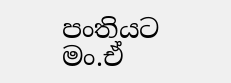පංතියට මං.ඒ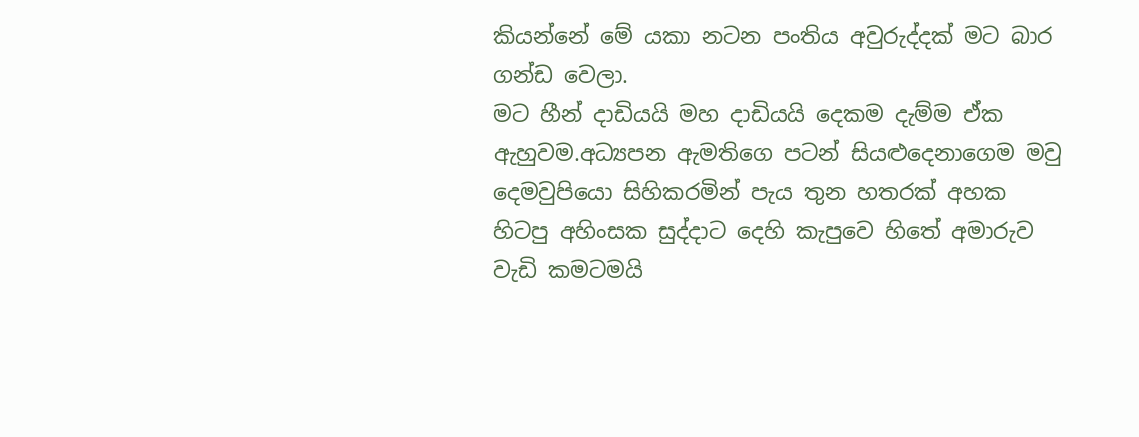කියන්නේ මේ යකා නටන පංතිය අවුරුද්දක් මට බාර ගන්ඩ වෙලා.
මට හීන් දාඩියයි මහ දාඩියයි දෙකම දැම්ම ඒක ඇහුවම.අධ්‍යපන ඇමතිගෙ පටන් සියළුදෙනාගෙම මවු දෙමවුපියො සිහිකරමින් පැය තුන හතරක් අහක හිටපු අහිංසක සුද්දාට දෙහි කැපුවෙ හිතේ අමාරුව වැඩි කමටමයි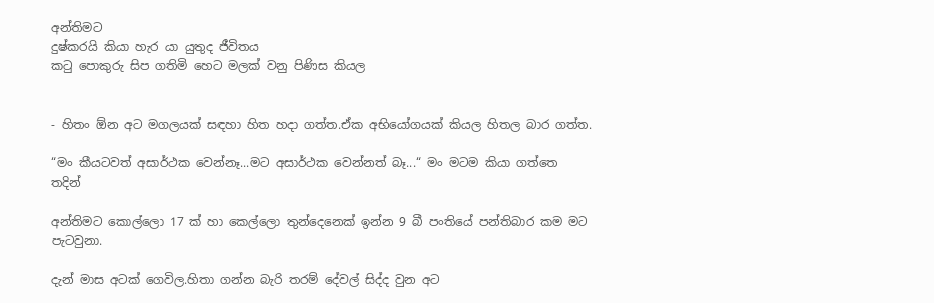අන්තිමට
දුෂ්කරයි කියා හැර යා යුතුද ජීවිතය
කටු පොකුරු සිප ගතිමි හෙට මලක් වනු පිණිස කියල


- හිතං ඕන අට මගලයක් සඳහා හිත හදා ගත්ත.ඒක අභියෝගයක් කියල හිතල බාර ගත්ත.

“මං කීයටවත් අසාර්ථක වෙන්නෑ...මට අසාර්ථක වෙන්නත් බෑ...“ මං මටම කියා ගත්තෙ තදින්

අන්තිමට කොල්ලො 17 ක් හා කෙල්ලො තුන්දෙනෙක් ඉන්න 9 බී පංතියේ පන්තිබාර කම මට පැටවුනා.

දැන් මාස අටක් ගෙවිල.හිතා ගන්න බැරි තරම් දේවල් සිද්ද වුන අට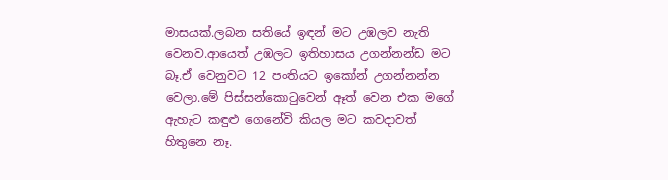මාසයක්.ලබන සතියේ ඉඳන් මට උඹලව නැති වෙනව.ආයෙත් උඹලට ඉතිහාසය උගන්නන්ඩ මට බෑ.ඒ වෙනුවට 12 පංතියට ඉකෝන් උගන්නන්න වෙලා.මේ පිස්සන්කොටුවෙන් ඈත් වෙන එක මගේ ඇහැට කඳුළු ගෙනේවි කියල මට කවදාවත් හිතුනෙ නෑ.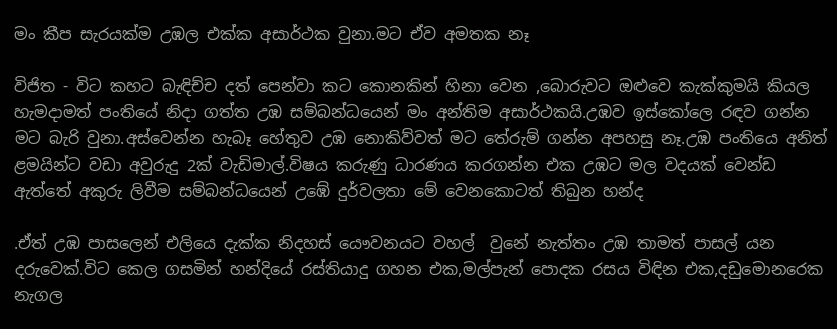මං කීප සැරයක්ම උඹල එක්ක අසාර්ථක වුනා.මට ඒව අමතක නෑ

විජිත - විට කහට බැඳිච්ච දත් පෙන්වා කට කොනකින් හිනා වෙන ,බොරුවට ඔළුවෙ කැක්කුමයි කියල හැමදාමත් පංතියේ නිදා ගත්ත උඹ සම්බන්ධයෙන් මං අන්තිම අසාර්ථකයි.උඹව ඉස්කෝලෙ රඳව ගන්න මට බැරි වුනා.අස්වෙන්න හැබෑ හේතුව උඹ නොකිව්වත් මට තේරුම් ගන්න අපහසු නෑ.උඹ පංතියෙ අනිත් ළමයින්ට වඩා අවුරුදු 2ක් වැඩිමාල්.විෂය කරුණු ධාරණය කරගන්න එක උඹට මල වදයක් වෙන්ඩ ඇත්තේ අකුරු ලිවීම සම්බන්ධයෙන් උඹේ දුර්වලතා මේ වෙනකොටත් තිබුන හන්ද

.ඒත් උඹ පාසලෙන් එලියෙ දැක්ක නිදහස් යෞවනයට වහල්  වුනේ නැත්තං උඹ තාමත් පාසල් යන දරුවෙක්.විට කෙල ගසමින් හන්දියේ රස්තියාදු ගහන එක,මල්පැන් පොදක රසය විඳින එක,දඩුමොනරෙක නැගල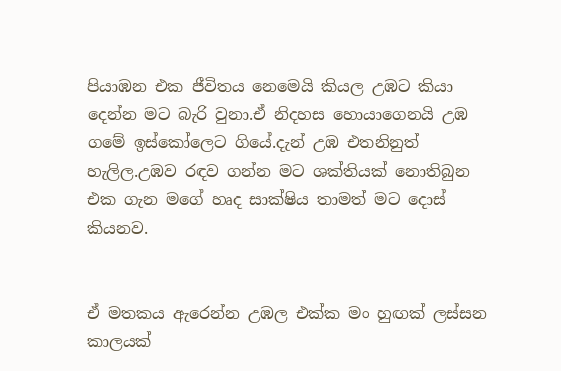පියාඹන එක ජීවිතය නෙමෙයි කියල උඹට කියා දෙන්න මට බැරි වුනා.ඒ නිදහස හොයාගෙනයි උඹ ගමේ ඉස්කෝලෙට ගියේ.දැන් උඹ එතනිනුත් හැලිල.උඹව රඳව ගන්න මට ශක්තියක් නොතිබුන එක ගැන මගේ හෘද සාක්ෂිය තාමත් මට දොස් කියනව.


ඒ මතකය ඇරෙන්න උඹල එක්ක මං හුඟක් ලස්සන කාලයක්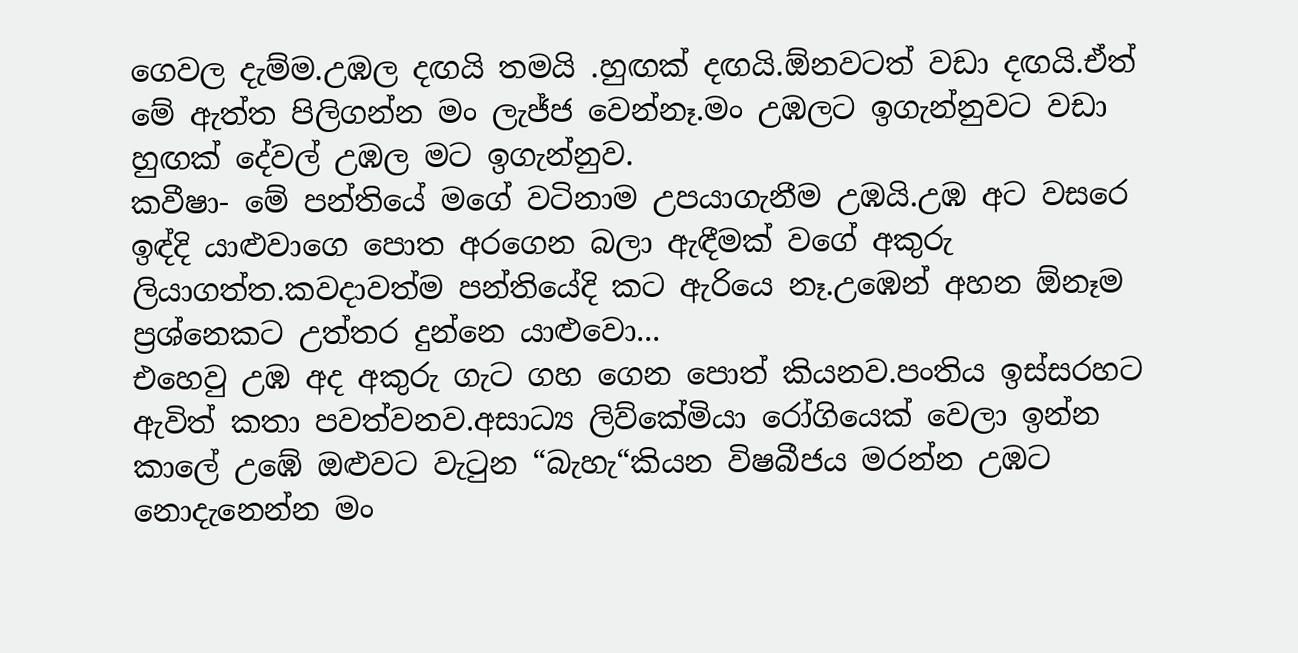ගෙවල දැම්ම.උඹල දඟයි තමයි .හුඟක් දඟයි.ඕනවටත් වඩා දඟයි.ඒත් මේ ඇත්ත පිලිගන්න මං ලැජ්ජ වෙන්නෑ.මං උඹලට ඉගැන්නුවට වඩා හුඟක් දේවල් උඹල මට ඉගැන්නුව.
කවීෂා- මේ පන්තියේ මගේ වටිනාම උපයාගැනීම උඹයි.උඹ අට වසරෙ ඉඳ්දි යාළුවාගෙ පොත අරගෙන බලා ඇඳීමක් වගේ අකුරු ලියාගත්ත.කවදාවත්ම පන්තියේදි කට ඇරියෙ නෑ.උඹෙන් අහන ඕනෑම ප්‍රශ්නෙකට උත්තර දුන්නෙ යාළුවො...
එහෙවු උඹ අද අකුරු ගැට ගහ ගෙන පොත් කියනව.පංතිය ඉස්සරහට ඇවිත් කතා පවත්වනව.අසාධ්‍ය ලිව්කේමියා රෝගියෙක් වෙලා ඉන්න කාලේ උඹේ ඔළුවට වැටුන “බැහැ“කියන විෂබීජය මරන්න උඹට නොදැනෙන්න මං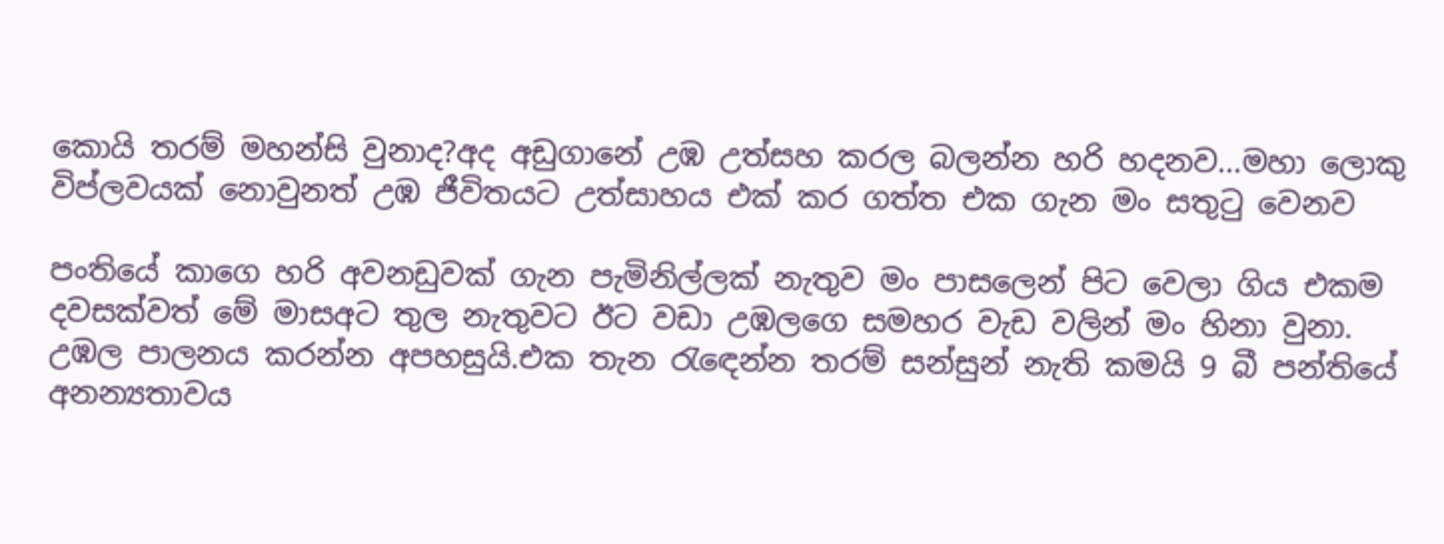කොයි තරම් මහන්සි වුනාද?අද අඩුගානේ උඹ උත්සහ කරල බලන්න හරි හදනව...මහා ලොකු විප්ලවයක් නොවුනත් උඹ ජීවිතයට උත්සාහය එක් කර ගත්ත එක ගැන මං සතුටු වෙනව

පංතියේ කාගෙ හරි අවනඩුවක් ගැන පැමිනිල්ලක් නැතුව මං පාසලෙන් පිට වෙලා ගිය එකම දවසක්වත් මේ මාසඅට තුල නැතුවට ඊට වඩා උඹලගෙ සමහර වැඩ වලින් මං හිනා වුනා.
උඹල පාලනය කරන්න අපහසුයි.එක තැන රැඳෙන්න තරම් සන්සුන් නැති කමයි 9 බී පන්තියේ අනන්‍යතාවය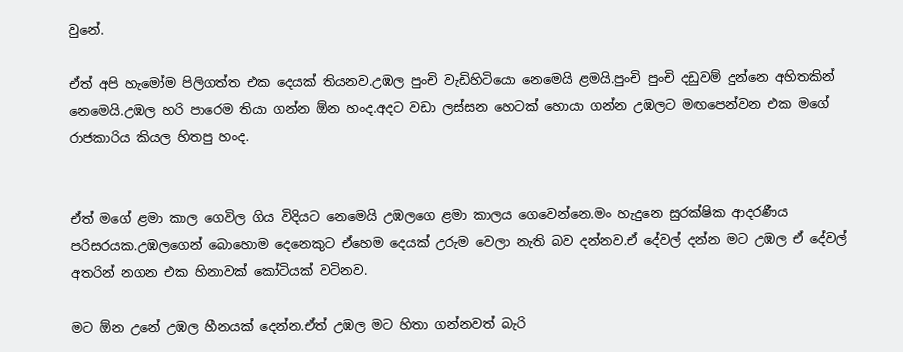වුනේ.

ඒත් අපි හැමෝම පිලිගත්ත එක දෙයක් තියනව.උඹල පුංචි වැඩිහිටියො නෙමෙයි ළමයි.පුංචි පුංචි දඩුවම් දුන්නෙ අහිතකින් නෙමෙයි.උඹල හරි පාරෙම තියා ගන්න ඕන හංද.අදට වඩා ලස්සන හෙටක් හොයා ගන්න උඹලට මඟපෙන්වන එක මගේ රාජකාරිය කියල හිතපු හංද.


ඒත් මගේ ළමා කාල ගෙවිල ගිය විදියට නෙමෙයි උඹලගෙ ළමා කාලය ගෙවෙන්නෙ.මං හැදුනෙ සුරක්ෂික ආදරණීය පරිසරයක.උඹලගෙන් බොහොම දෙනෙකුට ඒහෙම දෙයක් උරුම වෙලා නැති බව දන්නව.ඒ දේවල් දන්න මට උඹල ඒ දේවල් අතරින් නගන එක හිනාවක් කෝටියක් වටිනව.

මට ඕන උනේ උඹල හීනයක් දෙන්න.ඒත් උඹල මට හිතා ගන්නවත් බැරි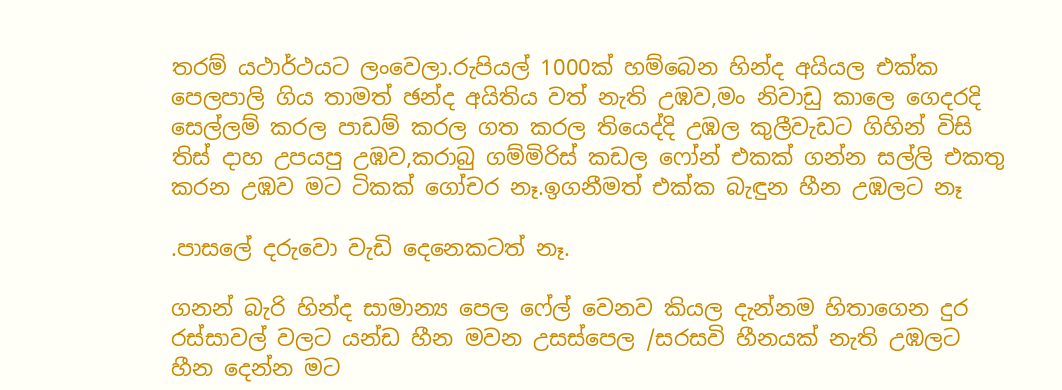තරම් යථාර්ථයට ලංවෙලා.රුපියල් 1000ක් හම්බෙන හින්ද අයියල එක්ක පෙලපාලි ගිය තාමත් ඡන්ද අයිතිය වත් නැති උඹව,මං නිවාඩු කාලෙ ගෙදරදි සෙල්ලම් කරල පාඩම් කරල ගත කරල තියෙද්දි උඹල කුලීවැඩට ගිහින් විසි තිස් දාහ උපයපු උඹව,කරාබු ගම්මිරිස් කඩල ෆෝන් එකක් ගන්න සල්ලි එකතු කරන උඹව මට ටිකක් ගෝචර නෑ.ඉගනීමත් එක්ක බැඳුන හීන උඹලට නෑ

.පාසලේ දරුවො වැඩි දෙනෙකටත් නෑ.

ගනන් බැරි හින්ද සාමාන්‍ය පෙල ෆේල් වෙනව කියල දැන්නම හිතාගෙන දුර රස්සාවල් වලට යන්ඩ හීන මවන උසස්පෙල /සරසවි හීනයක් නැති උඹලට හීන දෙන්න මට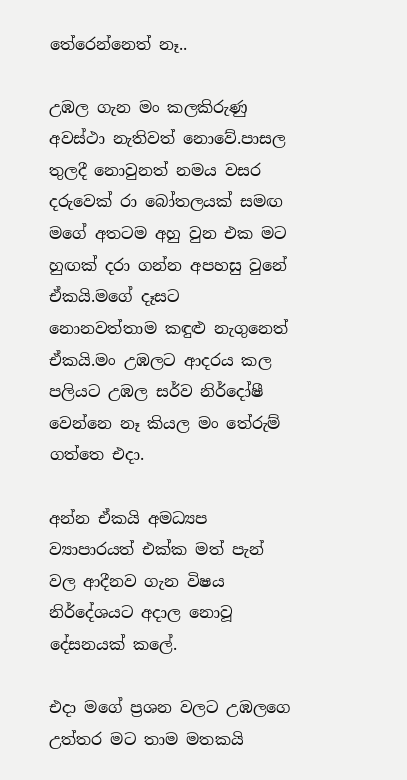තේරෙන්නෙත් නෑ..

උඹල ගැන මං කලකිරුණු අවස්ථා නැතිවත් නොවේ.පාසල තුලදී නොවුනත් නමය වසර දරුවෙක් රා බෝතලයක් සමඟ මගේ අතටම අහු වුන එක මට හුඟක් දරා ගන්න අපහසු වුනේ ඒකයි.මගේ දෑසට නොනවත්තාම කඳුළු නැගුනෙත් ඒකයි.මං උඹලට ආදරය කල පලියට උඹල සර්ව නිර්දෝෂී වෙන්නෙ නෑ කියල මං තේරුම් ගත්තෙ එදා.

අන්න ඒකයි අමධ්‍යප ව්‍යාපාරයත් එක්ක මත් පැන් වල ආදීනව ගැන විෂය නිර්දේශයට අදාල නොවූ දේසනයක් කලේ.

එදා මගේ ප්‍රශන වලට උඹලගෙ උත්තර මට තාම මතකයි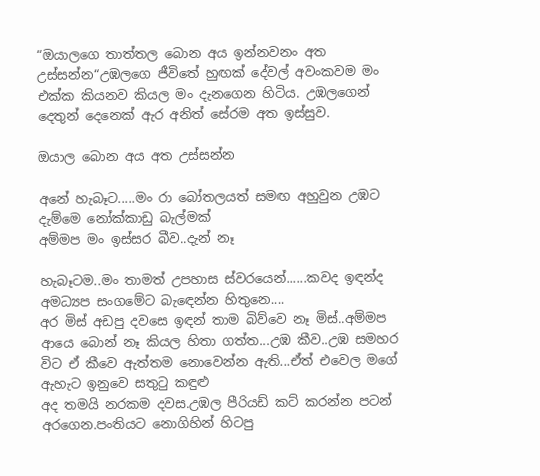“ඔයාලගෙ තාත්තල බොන අය ඉන්නවනං අත උස්සන්න“උඹලගෙ ජීවිතේ හුඟක් දේවල් අවංකවම මං එක්ක කියනව කියල මං දැනගෙන හිටිය. උඹලගෙන් දෙතුන් දෙනෙක් ඇර අනිත් සේරම අත ඉස්සුව.

ඔයාල බොන අය අත උස්සන්න

අනේ හැබෑට.....මං රා බෝතලයත් සමඟ අහුවුන උඹට දැම්මෙ නෝක්කාඩු බැල්මක්
අම්මප මං ඉස්සර බීව..දැන් නෑ

හැබෑටම..මං තාමත් උපහාස ස්වරයෙන්......කවද ඉඳන්ද අමධ්‍යප සංගමේට බැඳෙන්න හිතුනෙ....
අර මිස් අඩපු දවසෙ ඉඳන් තාම බිව්වෙ නෑ මිස්..අම්මප ආයෙ බොන් නෑ කියල හිතා ගත්ත...උඹ කීව..උඹ සමහර විට ඒ කීවෙ ඇත්තම නොවෙන්න ඇති...ඒත් එවෙල මගේ ඇහැට ඉනුවෙ සතුටු කඳුළු
අද තමයි නරකම දවස.උඹල පීරියඩ් කට් කරන්න පටන් අරගෙන.පංතියට නොගිහින් හිටපු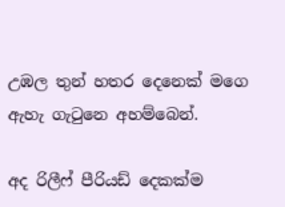උඹල තුන් හතර දෙනෙක් මගෙ ඇහැ ගැටුනෙ අහම්බෙන්.

අද රිලීෆ් පීරියඩ් දෙකක්ම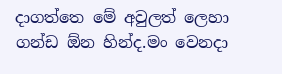දාගත්තෙ මේ අවුලත් ලෙහා ගන්ඩ ඕන හින්ද.මං වෙනදා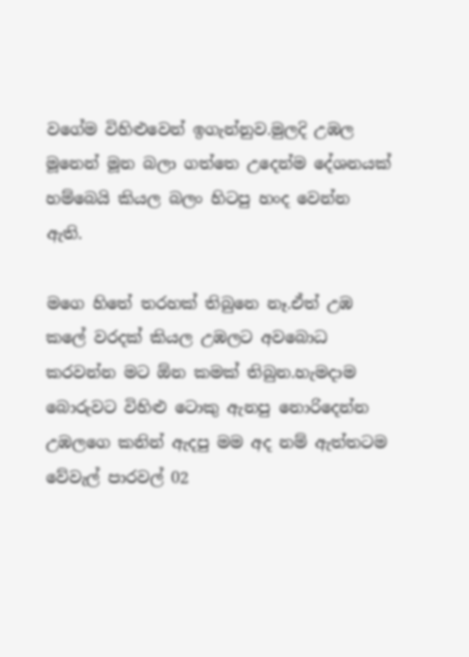වගේම විහිළුවෙන් ඉගැන්නුව.මුලදි උඹල මූනෙන් මූන බලා ගත්තෙ උදෙන්ම දේශනයක් හම්බෙයි කියල බලං හිටපු හංද වෙන්න ඇති.

මගෙ හිතේ තරහක් තිබුනෙ නෑ.ඒත් උඹ කලේ වරදක් කියල උඹලට අවබොධ කරවන්න මට ඕන කමක් තිබුන.හැමදාම බොරුවට විහිළු ටොකු ඇනපු නොරිදෙන්න උඹලගෙ කනින් ඇදපු මම අද නම් ඇත්තටම වේවැල් පාරවල් 02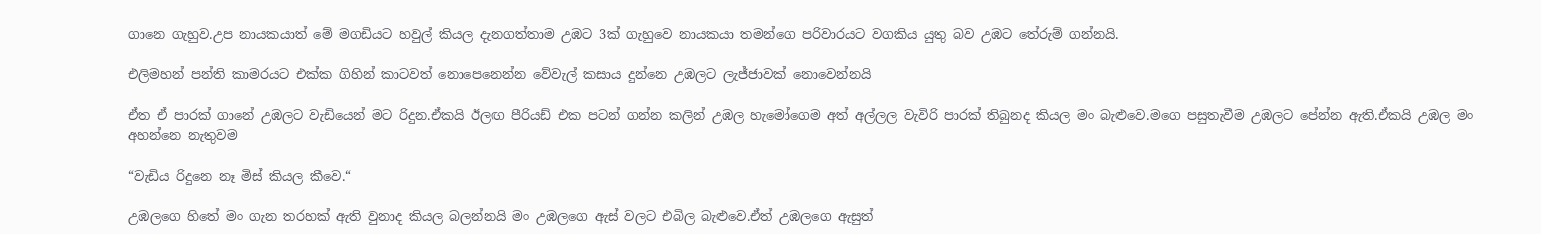ගානෙ ගැහුව.උප නායකයාත් මේ මගඩියට හවුල් කියල දැනගත්තාම උඹට 3ක් ගැහුවෙ නායකයා තමන්ගෙ පරිවාරයට වගකිය යුතු බව උඹට තේරුම් ගන්නයි.

එලිමහන් පන්ති කාමරයට එක්ක ගිහින් කාටවත් නොපෙනෙන්න වේවැල් කසාය දුන්නෙ උඹලට ලැජ්ජාවක් නොවෙන්නයි

ඒත ඒ පාරක් ගානේ උඹලට වැඩියෙන් මට රිදුන.ඒකයි ඊලඟ පීරියඩ් එක පටන් ගන්න කලින් උඹල හැමෝගෙම අත් අල්ලල වැවිරි පාරක් තිබුනද කියල මං බැළුවෙ.මගෙ පසුතැවීම උඹලට පේන්න ඇති.ඒකයි උඹල මං අහන්නෙ නැතුවම

“වැඩිය රිදුනෙ නෑ මිස් කියල කීවෙ.“

උඹලගෙ හිතේ මං ගැන තරහක් ඇති වුනාද කියල බලන්නයි මං උඹලගෙ ඇස් වලට එබිල බැළුවෙ.ඒත් උඹලගෙ ඇසුත්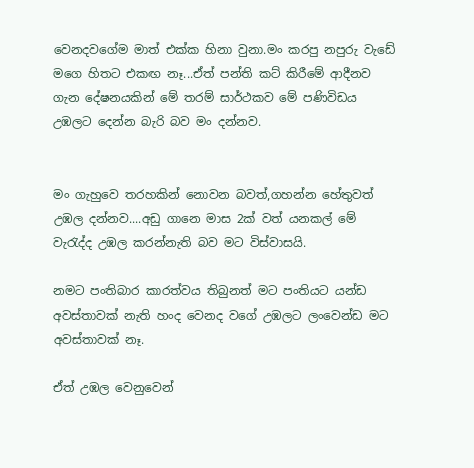වෙනදවගේම මාත් එක්ක හිනා වුනා.මං කරපු නපුරු වැඩේ මගෙ හිතට එකඟ නෑ...ඒත් පන්ති කට් කිරීමේ ආදීනව ගැන දේෂනයකින් මේ තරම් සාර්ථකව මේ පණිවිඩය උඹලට දෙන්න බැරි බව මං දන්නව.


මං ගැහුවෙ තරහකින් නොවන බවත්,ගහන්න හේතුවත් උඹල දන්නව....අඩු ගානෙ මාස 2ක් වත් යනකල් මේ වැරැද්ද උඹල කරන්නැති බව මට විස්වාසයි.

නමට පංතිබාර කාරත්වය තිබුනත් මට පංතියට යන්ඩ අවස්තාවක් නැති හංද වෙනද වගේ උඹලට ලංවෙන්ඩ මට අවස්තාවක් නෑ.

ඒත් උඹල වෙනුවෙන්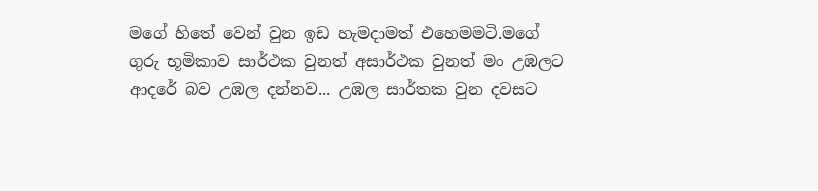මගේ හිතේ වෙන් වුන ඉඩ හැමදාමත් එහෙමමටි.මගේ ගුරු භූමිකාව සාර්ථක වුනත් අසාර්ථක වුනත් මං උඹලට ආදරේ බව උඹල දන්නව... උඹල සාර්තක වුන දවසට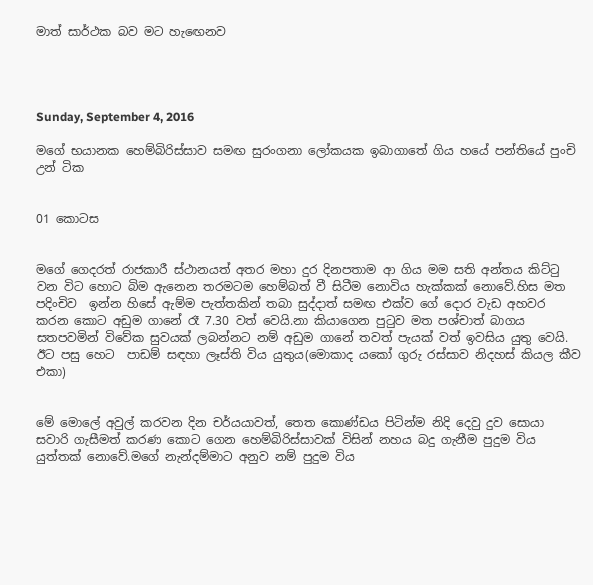මාත් සාර්ථක බව මට හැඟෙනව




Sunday, September 4, 2016

මගේ භයානක හෙම්බිරිස්සාව සමඟ සුරංගනා ලෝකයක ඉබාගාතේ ගිය හයේ පන්තියේ පුංචි උන් ටික


01 කොටස


මගේ ගෙදරත් රාජකාරී ස්ථානයත් අතර මහා දුර දිනපතාම ආ ගිය මම සති අන්තය කිට්ටු වන විට හොට බිම ඇනෙන තරමටම හෙම්බත් වී සිටීම නොවිය හැක්කක් නොවේ.හිස මත පදිංචිව  ඉන්න හිසේ ඇම්ම පැත්තකින් තබා සුද්දාත් සමඟ එක්ව ගේ දොර වැඩ අහවර කරන කොට අඩුම ගානේ රෑ 7.30 වත් වෙයි.නා කියාගෙන පුටුව මත පශ්චාත් බාගය සතපවමින් විවේක සුවයක් ලබන්නට නම් අඩුම ගානේ තවත් පැයක් වත් ඉවසිය යුතු වෙයි. ඊට පසු හෙට  පාඩම් සඳහා ලෑස්ති විය යුතුය(මොකාද යකෝ ගුරු රස්සාව නිදහස් කියල කීව එකා)


මේ මොලේ අවුල් කරවන දින චර්යයාවත්, තෙත කොණ්ඩය පිටින්ම නිදි දෙවු දුව සොයා සවාරි ගැසීමත් කරණ කොට ගෙන හෙම්බිරිස්සාවක් විසින් නහය බදු ගැනීම පුදුම විය යුත්තක් නොවේ.මගේ නැන්දම්මාට අනුව නම් පුදුම විය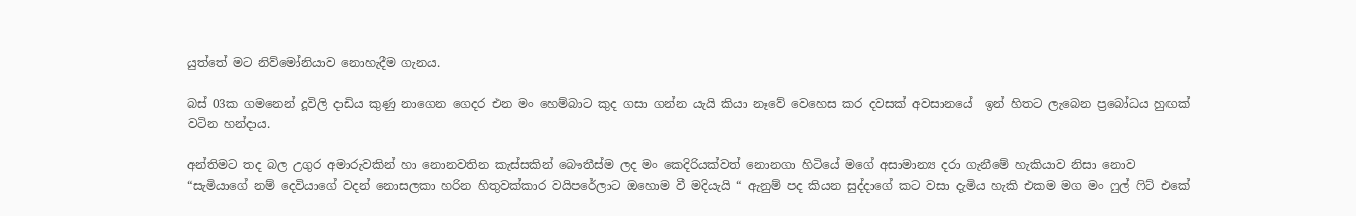යුත්තේ මට නිව්මෝනියාව නොහැදීම ගැනය.

බස් 03ක ගමනෙන් දූවිලි දාඩිය කුණු නාගෙන ගෙදර එන මං හෙම්බාට කුද ගසා ගන්න යැයි කියා නෑවේ වෙහෙස කර දවසක් අවසානයේ  ඉන් හිතට ලැබෙන ප්‍රබෝධය හුඟක් වටින හන්දාය.

අන්තිමට තද බල උගුර අමාරුවකින් හා නොනවතින කැස්සකින් බෞතීස්ම ලද මං කෙදිරියක්වත් නොනගා හිටියේ මගේ අසාමාන්‍ය දරා ගැනීමේ හැකියාව නිසා නොව “සැමියාගේ නම් දෙවියාගේ වදන් නොසලකා හරින හිතුවක්කාර වයිපරේලාට ඔහොම වී මදියැයි “ ඇනුම් පද කියන සුද්දාගේ කට වසා දැමිය හැකි එකම මග මං ෆුල් ෆිට් එකේ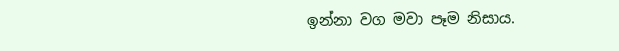ඉන්නා වග මවා පෑම නිසාය.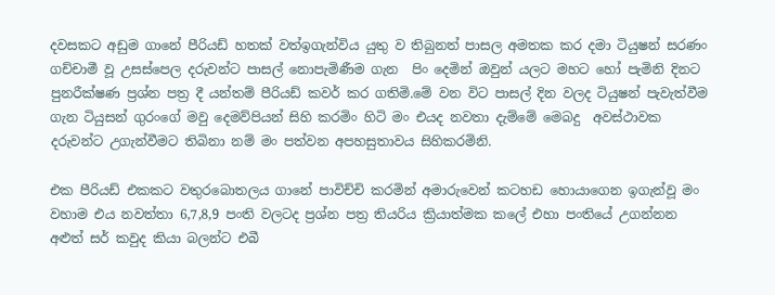දවසකට අඩුම ගානේ පීරියඩ් හතක් වත්ඉගැන්විය යුතු ව තිබුනත් පාසල අමතක කර දමා ටියුෂන් සරණං ගච්චාමී වූ උසස්පෙල දරුවන්ට පාසල් නොපැමිණීම ගැන  පිං දෙමින් ඔවුන් යලට මහට හෝ පැමිනි දිනට පුනරීක්ෂණ ප්‍රශ්න පත්‍ර දී යන්තම් පීරියඩ් කවර් කර ගතිමි.මේ වන විට පාසල් දින වලද ටියුෂන් පැවැත්වීම ගැන ටියුසන් ගුරංගේ මවු දෙමව්පියන් සිහි කරමිං හිටි මං එයද නවතා දැම්මේ මෙබදු  අවස්ථාවක දරුවන්ට උගැන්වීමට තිබිනා නම් මං පත්වන අපහසුතාවය සිහිකරමිනි.

එක පීරියඩ් එකකට වතුරබොතලය ගානේ පාවිච්චි කරමින් අමාරුවෙන් කටහඩ හොයාගෙන ඉගැන්වූ මං වහාම එය නවත්තා 6,7,8,9 පංති වලටද ප්‍රශ්න පත්‍ර තියරිය ක්‍රියාත්මක කලේ එහා පංතියේ උගන්නන අළුත් සර් කවුද කියා බලන්ට එබී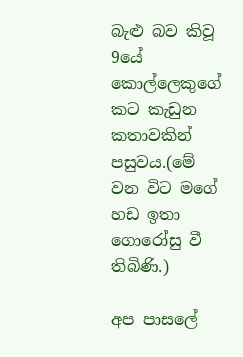බැළු බව කිවූ 9යේ කොල්ලෙකුගේ කට කැඩුන කතාවකින් පසුවය.(මේ වන විට මගේ හඩ ඉතා ගොරෝසු වී  තිබිණි.)

අප පාසලේ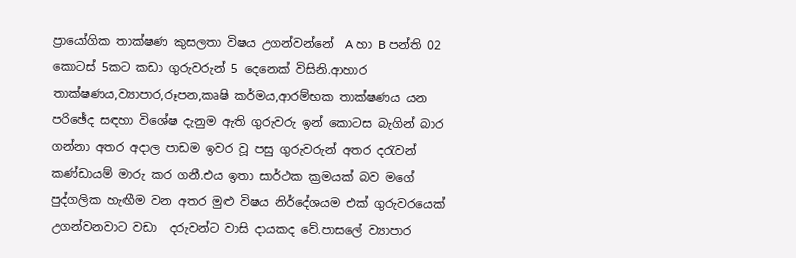ප්‍රායෝගික තාක්ෂණ කුසලතා විෂය උගන්වන්නේ  A හා B පන්ති 02 කොටස් 5කට කඩා ගුරුවරුන් 5 දෙනෙක් විසිනි.ආහාර තාක්ෂණය,ව්‍යාපාර,රූපන,කෘෂි කර්මය,ආරම්භක තාක්ෂණය යන පරිඡේද සඳහා විශේෂ දැනුම ඇති ගුරුවරු ඉන් කොටස බැගින් බාර ගන්නා අතර අදාල පාඩම ඉවර වූ පසු ගුරුවරුන් අතර දරැවන් කණ්ඩායම් මාරු කර ගනී.එය ඉතා සාර්ථක ක්‍රමයක් බව මගේ පුද්ගලික හැඟීම වන අතර මුළු විෂය නිර්දේශයම එක් ගුරුවරයෙක් උගන්වනවාට වඩා  දරුවන්ට වාසි දායකද වේ.පාසලේ ව්‍යාපාර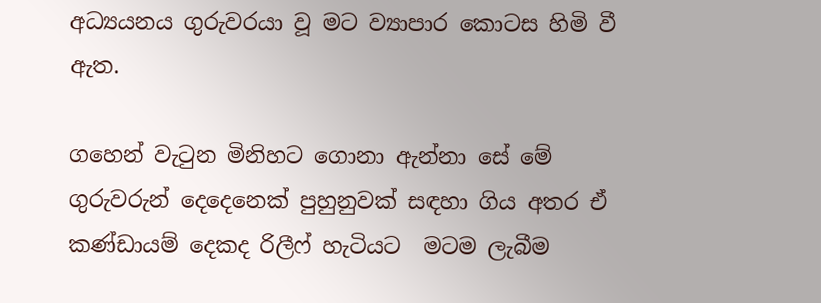අධ්‍යයනය ගුරුවරයා වූ මට ව්‍යාපාර කොටස හිමි වී ඇත.

ගහෙන් වැටුන මිනිහට ගොනා ඇන්නා සේ මේ ගුරුවරුන් දෙදෙනෙක් පුහුනුවක් සඳහා ගිය අතර ඒ කණ්ඩායම් දෙකද රිලීෆ් හැටියට  මටම ලැබීම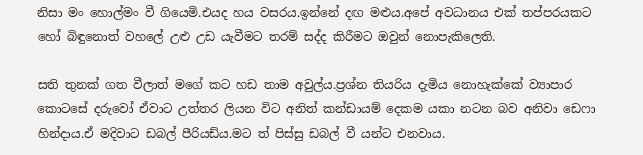නිසා මං හොල්මං වී ගියෙමි.එයද හය වසරය.ඉන්නේ දඟ මළුය.අපේ අවධානය එක් තප්පරයකට හෝ බිඳුනොත් වහලේ උළු උඩ යැවීමට තරම් සද්ද කිරීමට ඔවුන් නොපැකිලෙති.

සති තුනක් ගත වීලාත් මගේ කට හඩ තාම අවුල්ය.ප්‍රශ්න තියරිය දැමිය නොහැක්කේ ව්‍යාපාර කොටසේ දරුවෝ ඒවාට උත්තර ලියන විට අනිත් කන්ඩායම් දෙකම යකා නටන බව අනිවා ඩෙෆා හින්දාය.ඒ මදිවාට ඩබල් පීරියඩ්ය.මට ත් පිස්සු ඩබල් වී යන්ට එනවාය.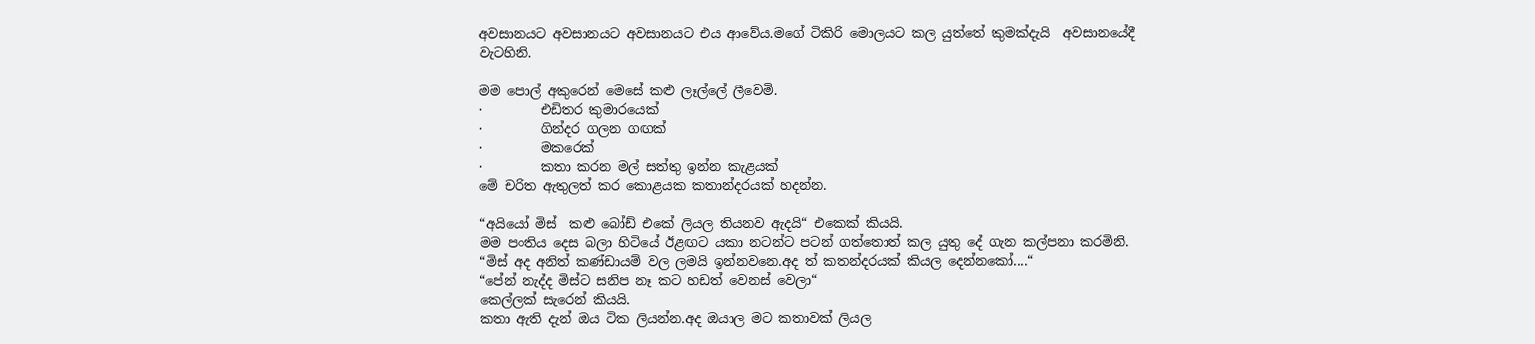අවසානයට අවසානයට අවසානයට එය ආවේය.මගේ ටිකිරි මොලයට කල යුත්තේ කුමක්දැයි  අවසානයේදී වැටහිනි.

මම පොල් අකුරෙන් මෙසේ කළු ලෑල්ලේ ලීවෙමි.
·         එඩිතර කුමාරයෙක්
·         ගින්දර ගලන ගඟක්
·         මකරෙක්
·         කතා කරන මල් සත්තු ඉන්න කැළයක්
මේ චරිත ඇතුලත් කර කොළයක කතාන්දරයක් හදන්න.

“අයියෝ මිස්  කළු ‍බෝඩ් එකේ ලියල තියනව ඇදයි“ එකෙක් කියයි.
මම පංතිය දෙස බලා හිටියේ ඊළඟට යකා නටන්ට පටන් ගත්තොත් කල යුතු දේ ගැන කල්පනා කරමිනි.
“මිස් අද අනිත් කණ්ඩායම් වල ලමයි ඉන්නවනෙ.අද ත් කතන්දරයක් කියල දෙන්නකෝ....“
“පේන් නැද්ද මිස්ට සනිප නෑ කට හඩත් වෙනස් වෙලා“
කෙල්ලක් සැරෙන් කියයි.
කතා ඇති දැන් ඔය ටික ලියන්න.අද ඔයාල මට කතාවක් ලියල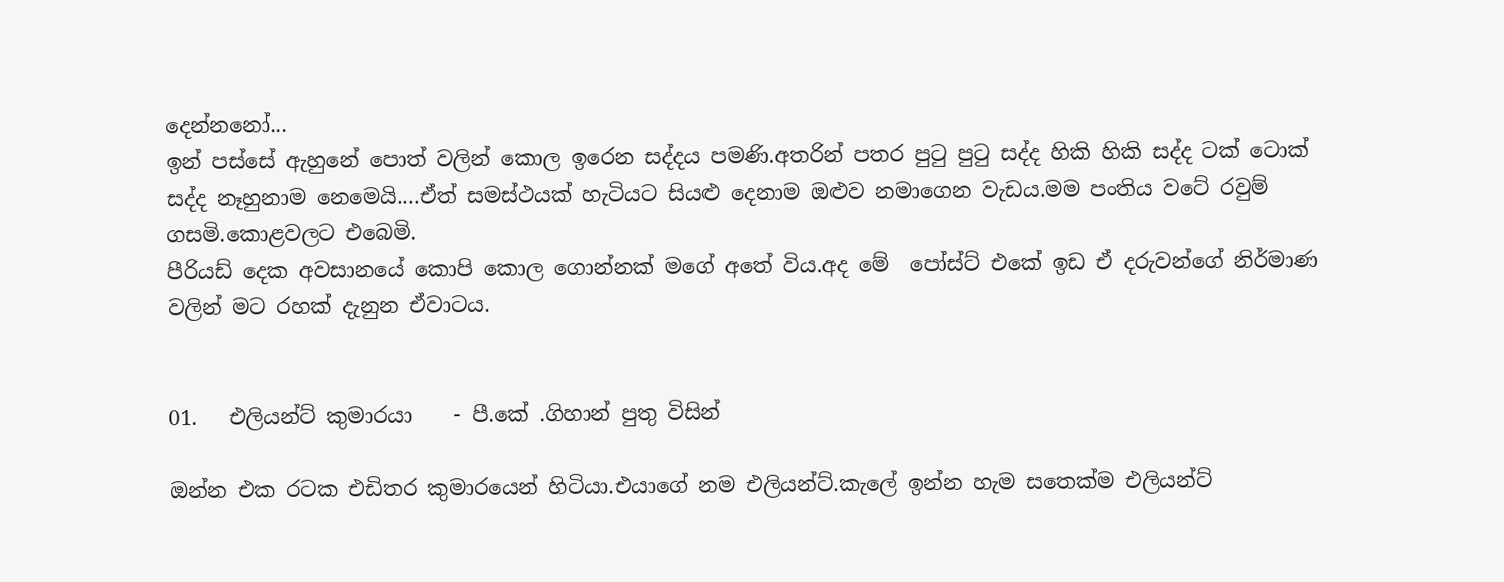දෙන්නනෝ...
ඉන් පස්සේ ඇහුනේ පොත් වලින් කොල ඉරෙන සද්දය පමණි.අතරින් පතර පුටු පුටු සද්ද හිකි හිකි සද්ද ටක් ටොක් සද්ද නෑහුනාම නෙමෙයි....ඒත් සමස්ථයක් හැටියට සියළු දෙනාම ඔළුව නමාගෙන වැඩය.මම පංතිය වටේ රවුම් ගසමි.කොළවලට එබෙමි.
පීරියඩ් දෙක අවසානයේ කොපි කොල ගොන්නක් මගේ අතේ විය.අද මේ  පෝස්ට් එකේ ඉඩ ඒ දරුවන්ගේ නිර්මාණ වලින් මට රහක් දැනුන ඒවාටය.


01.   එලියන්ට් කුමාරයා    - පී.කේ .ගිහාන් පුතු විසින්

ඔන්න එක රටක එඩිතර කුමාරයෙන් හිටියා.එයාගේ නම එලියන්ට්.කැලේ ඉන්න හැම සතෙක්ම එලියන්ට්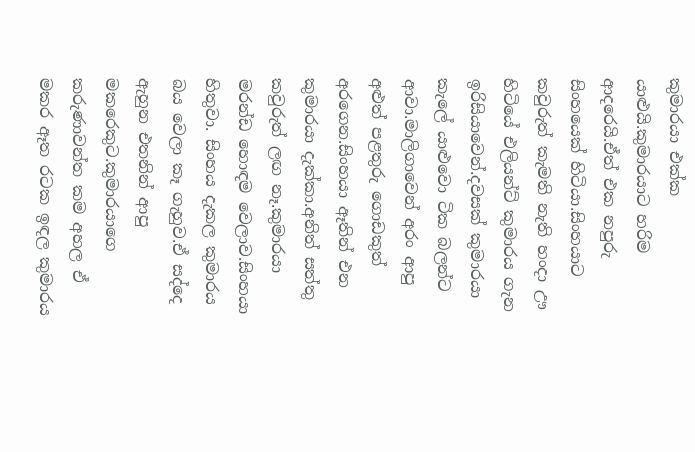කුමාරයා එක්ක යාළුයි.කුමාරයාට හරිම  ආදරෙයි.ඒත් එක නපුරු සිංහයෙක් හිටියා.සිංහයාට කවුරුත් කැමති නැති හංදා ඌ හිටියේ එලියන්ට් කුමාරය ගැන ඉරිසියාවෙන්.දවසක් කුමාරයා කැලේ යාළුවො ටික බලන්ට ආවා.මාලිගාවෙන් අරං ආපු අළුත් පළතුරු ගොඩකුත් අරගෙන.සිංහයා ඈතින් එන කුමාරයා දැක්කා.අනිත් සත්තු කවුරුත් ලඟ නෑ.කුමාරයා මරන්ඩ හොඳම වෙලාව.සිංහයා හිතුවා. සිංහය දැකල කුමාරය බය වෙලා කෑ ගැහුව.ඒ සද්දෙ ඇහුන එතනින් ආපු මකරෙකුට.කුමාරයාගෙ කරුණාවන්ත කම අහල ඒ මකර ඈත රටක ඉඳල කුමාරය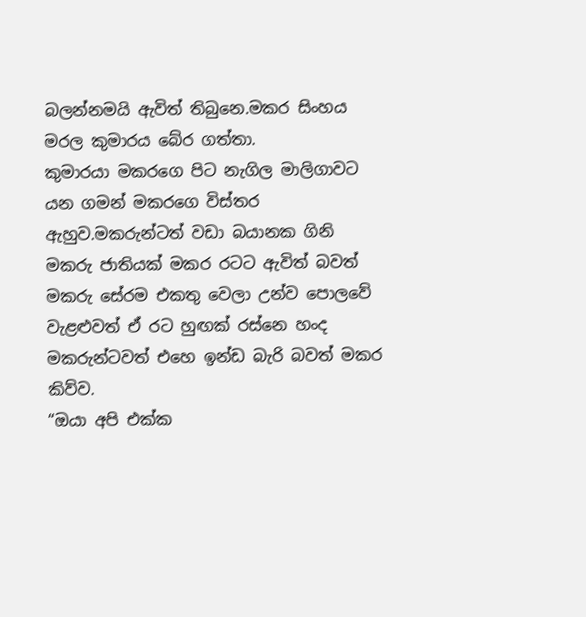බලන්නමයි ඇවිත් තිබුනෙ.මකර සිංහය මරල කුමාරය බේර ගත්තා.
කුමාරයා මකරගෙ පිට නැගිල මාලිගාවට යන ගමන් මකරගෙ විස්තර ඇහුව.මකරුන්ටත් වඩා බයානක ගිනි මකරු ජාතියක් මකර රටට ඇවිත් බවත් මකරු සේරම එකතු වෙලා උන්ව පොලවේ වැළළුවත් ඒ රට හුඟක් රස්නෙ හංද මකරුන්ටවත් එහෙ ඉන්ඩ බැරි බවත් මකර කිව්ව.
“ඔයා අපි එක්ක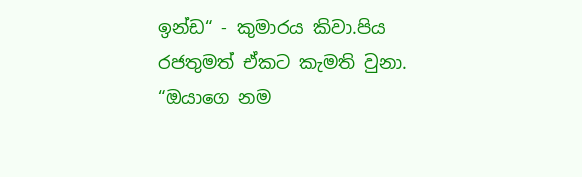ඉන්ඩ“ - කුමාරය කිවා.පිය රජතුමත් ඒකට කැමති වුනා.
“ඔයාගෙ නම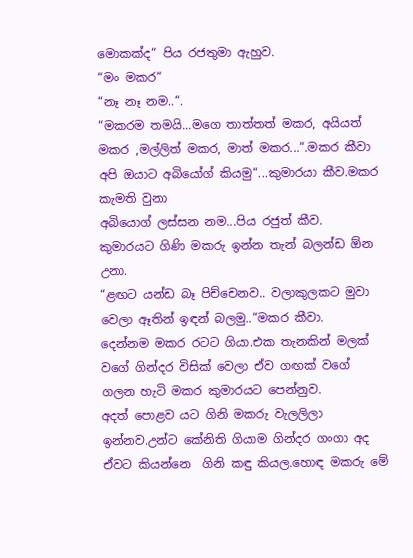මොකක්ද“ පිය රජතුමා ඇහුව.
“මං මකර“
“නෑ නෑ නම..“.
“මකරම තමයි...මගෙ තාත්තත් මකර, අයියත් මකර ,මල්ලිත් මකර, මාත් මකර...“.මකර කීවා
අපි ඔයාට අබියෝග් කියමු“...කුමාරයා කීව.මකර කැමති වුනා
අබියොග් ලස්සන නම...පිය රජුත් කීව.
කුමාරයට ගිණි මකරු ඉන්න තැන් බලන්ඩ ඕන උනා.
“ළඟට යන්ඩ බෑ පිච්චෙනව.. වලාකුලකට මුවා වෙලා ඈතින් ඉඳන් බලමු..“මකර කීවා.
දෙන්නම මකර රටට ගියා.එක තැනකින් මලක් වගේ ගින්දර විසික් වෙලා ඒව ගඟක් වගේ ගලන හැටි මකර කුමාරයට පෙන්නුව.
අදත් පොළව යට ගිනි මකරු වැලලිලා ඉන්නව.උන්ට කේනිති ගියාම ගින්දර ගංගා අද ඒවට කියන්නෙ  ගිනි කඳු කියල.හොඳ මකරු මේ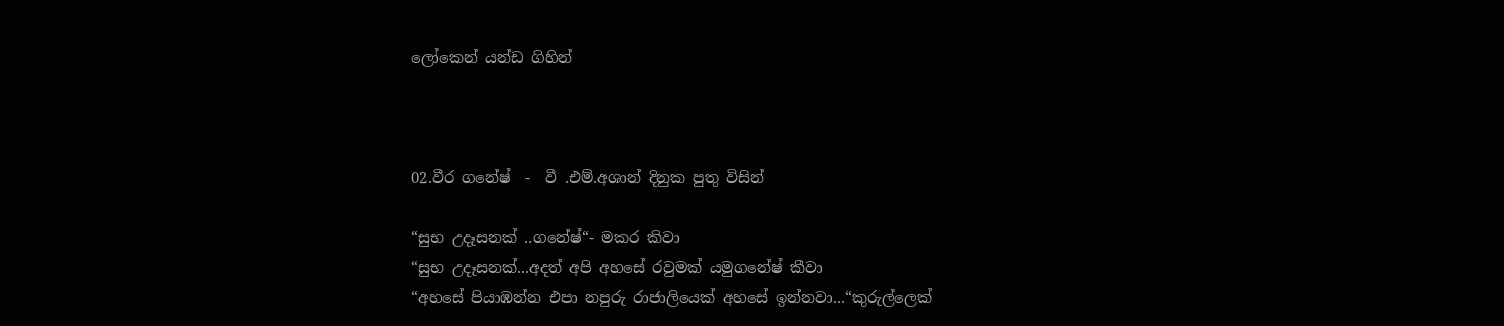ලෝකෙන් යන්ඩ ගිහින්



02.වීර ගනේෂ්  -  වී .එම්.අශාන් දිනුක පුතු විසින්

“සුභ උදෑසනක් ..ගනේෂ්“- මකර කිවා
“සුභ උදෑසනක්...අදත් අපි අහසේ රවුමක් යමුගනේෂ් කීවා
“අහසේ පියාඹන්න එපා නපුරු රාජාලියෙක් අහසේ ඉන්නවා...“කුරුල්ලෙක්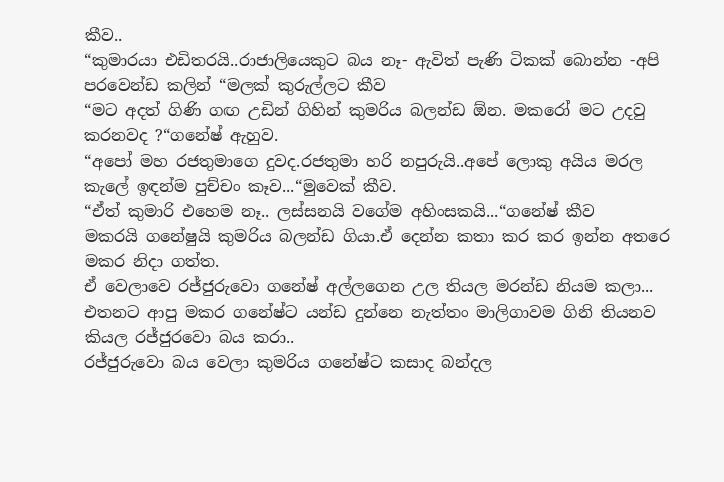කීව..
“කුමාරයා එඩිතරයි..රාජාලියෙකුට බය නෑ- ඇවිත් පැණි ටිකක් බොන්න -අපි පරවෙන්ඩ කලින් “මලක් කුරුල්ලට කීව
“මට අදත් ගිණි ගඟ උඩින් ගිහින් කුමරිය බලන්ඩ ඕන. මකරෝ මට උදවු කරනවද ?“ගනේෂ් ඇහුව.
“අපෝ මහ රජතුමාගෙ දුවද.රජතුමා හරි නපුරුයි..අපේ ලොකු අයිය මරල කැලේ ඉඳන්ම පුච්චං කෑව...“මුවෙක් කීව.
“ඒත් කුමාරි එහෙම නෑ.. ලස්සනයි වගේම අහිංසකයි...“ගනේෂ් කීව
මකරයි ගනේෂුයි කුමරිය බලන්ඩ ගියා.ඒ දෙන්න කතා කර කර ඉන්න අතරෙ මකර නිදා ගත්ත.
ඒ වෙලාවෙ රජ්ජුරුවො ගනේෂ් අල්ලගෙන උල තියල මරන්ඩ නියම කලා...
එතනට ආපු මකර ගනේෂ්ට යන්ඩ දුන්නෙ නැත්තං මාලිගාවම ගිනි තියනව කියල රජ්ජුරවො බය කරා..
රජ්ජුරුවො බය වෙලා කුමරිය ගනේෂ්ට කසාද බන්දල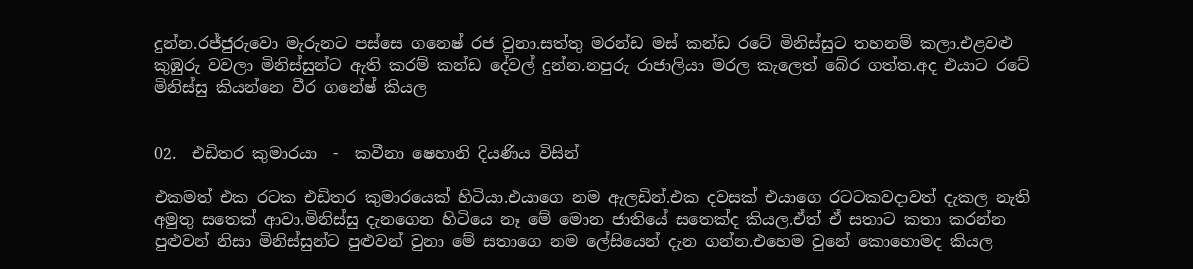දුන්න.රජ්ජුරුවො මැරුනට පස්සෙ ගනෙෂ් රජ වුනා.සත්තු මරන්ඩ මස් කන්ඩ රටේ මිනිස්සුට තහනම් කලා.එළවළු කුඹුරු වවලා මිනිස්සුන්ට ඇති කරම් කන්ඩ දේවල් දුන්න.නපුරු රාජාලියා මරල කැලෙත් බේර ගත්ත.අද එයාට රටේ මිනිස්සු කියන්නෙ වීර ගනේෂ් කියල


02.  එඩිතර කුමාරයා  -  කවීනා ෂෙහානි දියණිය විසින්

එකමත් එක රටක එඩිතර කුමාරයෙක් හිටියා.එයාගෙ නම ඇලඩින්.එක දවසක් එයාගෙ රටටකවදාවත් දැකල නැති අමුතු සතෙක් ආවා.මිනිස්සු දැනගෙන හිටියෙ නෑ මේ මොන ජාතියේ සතෙක්ද කියල.ඒත් ඒ සතාට කතා කරන්න පුළුවන් නිසා මිනිස්සුන්ට පුළුවන් වුනා මේ සතාගෙ නම ලේසියෙන් දැන ගන්න.එහෙම වුනේ කොහොමද කියල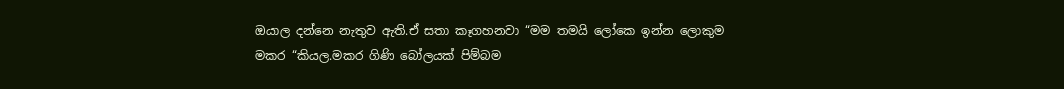ඔයාල දන්නෙ නැතුව ඇති.ඒ සතා කෑගහනවා “මම තමයි ලෝකෙ ඉන්න ලොකුම මකර “කියල.මකර ගිණි බෝලයක් පිම්බම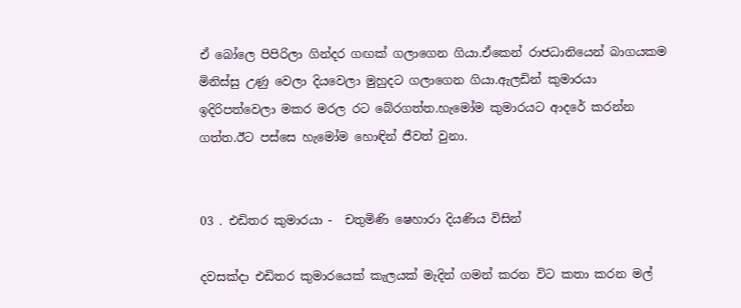ඒ බෝලෙ පිපිරිලා ගින්දර ගඟක් ගලාගෙන ගියා.ඒකෙන් රාජධානියෙන් බාගයකම මිනිස්සු උණු වෙලා දියවෙලා මුහුදට ගලාගෙන ගියා.ඇලඩින් කුමාරයා ඉදිරිපත්වෙලා මකර මරල රට බේරගත්ත.හැමෝම කුමාරයට ආදරේ කරන්න ගත්ත.ඊට පස්සෙ හැමෝම හොඳින් ජීවත් වුනා.


03 . එඩිතර කුමාරයා -  චතුමිණි ෂෙහාරා දියණිය විසින්

දවසක්දා එඩිතර කුමාරයෙක් කැලයක් මැදින් ගමන් කරන විට කතා කරන මල්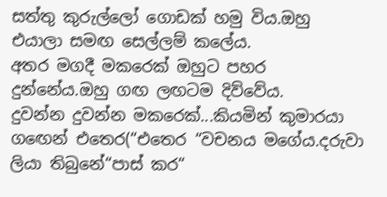සත්තු කුරුල්ලෝ ගොඩක් හමු විය.ඔහු එයාලා සමඟ සෙල්ලම් කලේය.
අතර මගදී මකරෙක් ඔහුට පහර දුන්නේය.ඔහු ගඟ ලඟටම දිව්වේය.
දුවන්න දුවන්න මකරෙක්...කියමින් කුමාරයා ගඟෙන් එතෙර(“එතෙර “වචනය මගේය.දරුවා ලියා තිබුනේ“පාස් කර“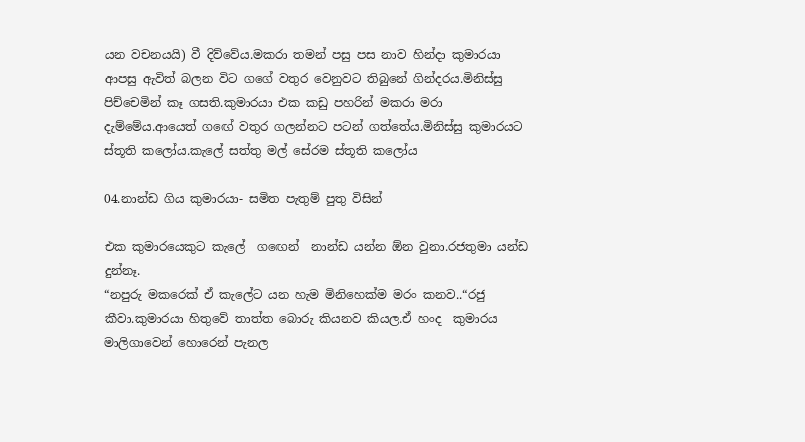යන වචනයයි) වී දිව්වේය.මකරා තමන් පසු පස නාව හින්දා කුමාරයා ආපසු ඇවිත් බලන විට ගගේ වතුර වෙනුවට තිබුනේ ගින්දරය.මිනිස්සු පිච්චෙමින් කෑ ගසති.කුමාරයා එක කඩු පහරින් මකරා මරා දැම්මේය.ආයෙත් ගඟේ වතුර ගලන්නට පටන් ගත්තේය.මිනිස්සු කුමාරයට ස්තූති කලෝය.කැලේ සත්තු මල් සේරම ස්තූති කලෝය

04.නාන්ඩ ගිය කුමාරයා- සමිත පැතුම් පුතු විසින්

එක කුමාරයෙකුට කැලේ  ගඟෙන්  නාන්ඩ යන්න ඕන වුනා.රජතුමා යන්ඩ දුන්නෑ.
“නපුරු මකරෙක් ඒ කැලේට යන හැම මිනිහෙක්ම මරං කනව..“රජු කීවා.කුමාරයා හිතුවේ තාත්ත බොරු කියනව කියල.ඒ හංද  කුමාරය මාලිගාවෙන් හොරෙන් පැනල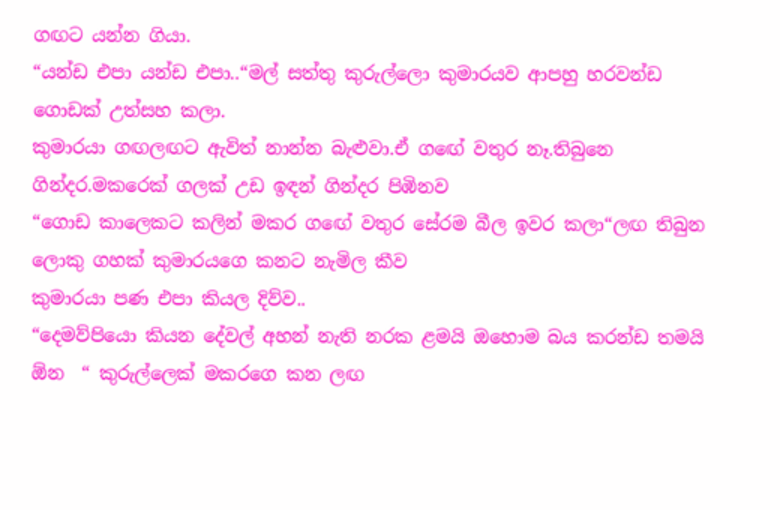ගඟට යන්න ගියා.
“යන්ඩ එපා යන්ඩ එපා..“මල් සත්තු කුරුල්ලො කුමාරයව ආපහු හරවන්ඩ ගොඩක් උත්සහ කලා.
කුමාරයා ගඟලඟට ඇවිත් නාන්න බැළුවා.ඒ ගඟේ වතුර නෑ.තිබුනෙ ගින්දර.මකරෙක් ගලක් උඩ ඉඳන් ගින්දර පිඹිනව
“ගොඩ කාලෙකට කලින් මකර ගඟේ වතුර සේරම බීල ඉවර කලා“ලඟ තිබුන ලොකු ගහක් කුමාරයගෙ කනට නැමිල කීව
කුමාරයා පණ එපා කියල දිව්ව..
“දෙමව්පියො කියන දේවල් අහන් නැති නරක ළමයි ඔහොම බය කරන්ඩ තමයි ඕන  “ කුරුල්ලෙක් මකරගෙ කන ලඟ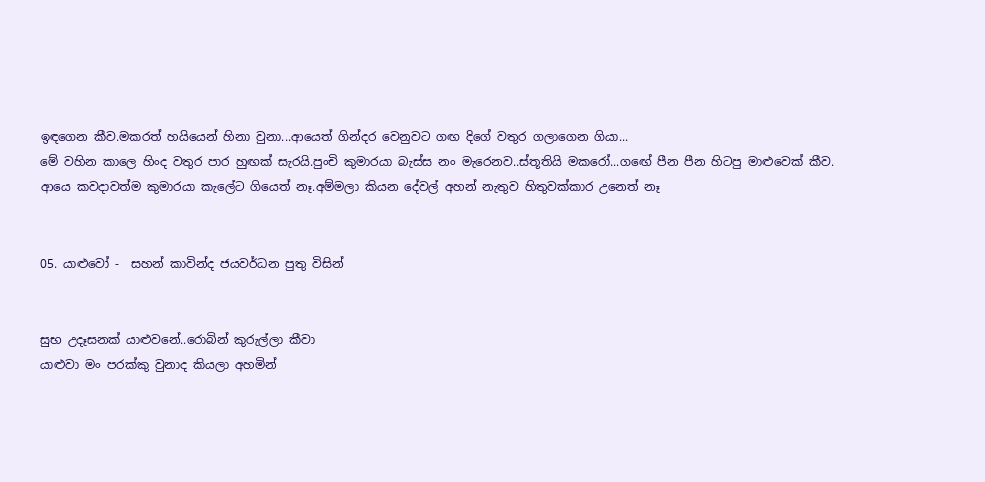ඉඳගෙන කීව.මකරත් හයියෙන් හිනා වුනා...ආයෙත් ගින්දර වෙනුවට ගඟ දිගේ වතුර ගලාගෙන ගියා...
මේ වහින කාලෙ හිංද වතුර පාර හුඟක් සැරයි.පුංචි කුමාරයා බැස්ස නං මැරෙනව..ස්තූතියි මකරෝ...ගඟේ පීන පීන හිටපු මාළුවෙක් කීව.
ආයෙ කවදාවත්ම කුමාරයා කැලේට ගියෙත් නෑ.අම්මලා කියන දේවල් අහන් නැතුව හිතුවක්කාර උනෙත් නෑ


05. යාළුවෝ -  සහන් කාවින්ද ජයවර්ධන පුතු විසින්


සුභ උදෑසනක් යාළුවනේ..රොබින් කුරුල්ලා කීවා
යාළුවා මං පරක්කු වුනාද කියලා අහමින්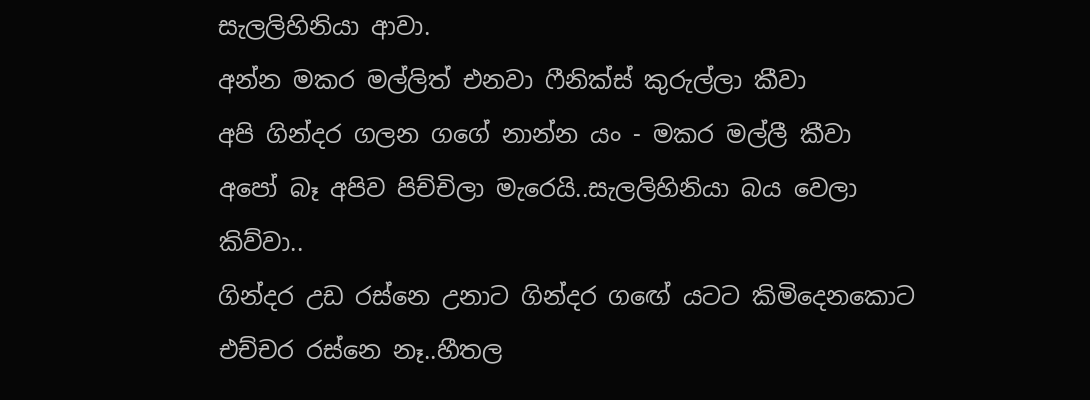සැලලිහිනියා ආවා.
අන්න මකර මල්ලිත් එනවා ෆීනික්ස් කුරුල්ලා කීවා
අපි ගින්දර ගලන ගගේ නාන්න යං - මකර මල්ලී කීවා
අපෝ බෑ අපිව පිච්චිලා මැරෙයි..සැලලිහිනියා බය වෙලා කිව්වා..
ගින්දර උඩ රස්නෙ උනාට ගින්දර ගඟේ යටට කිමිදෙනකොට එච්චර රස්නෙ නෑ..හීතල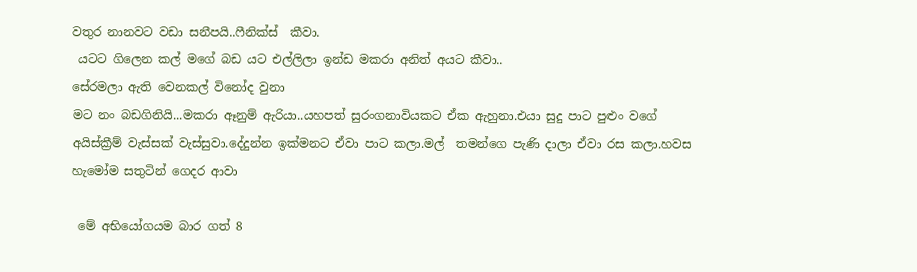වතුර නානවට වඩා සනීපයි..ෆීනික්ස්  කීවා.
 යටට ගිලෙන කල් මගේ බඩ යට එල්ලිලා ඉන්ඩ මකරා අනිත් අයට කීවා..
සේරමලා ඇති වෙනකල් විනෝද වුනා
මට නං බඩගිනියි...මකරා ඈනුම් ඇරියා..යහපත් සුරංගනාවියකට ඒක ඇහුනා.එයා සුදු පාට පුළුං වගේ අයිස්ක්‍රීම් වැස්සක් වැස්සුවා.දේදුන්න ඉක්මනට ඒවා පාට කලා.මල්  තමන්ගෙ පැණි දාලා ඒවා රස කලා.හවස හැමෝම සතුටින් ගෙදර ආවා

 මේ අභියෝගයම බාර ගත් 8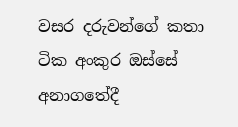වසර දරුවන්ගේ කතා ටික අංකුර ඔස්සේ අනාගතේදී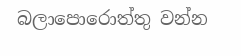බලාපොරොත්තු වන්න